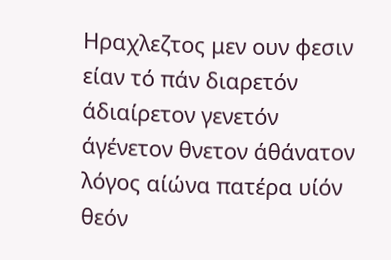Hραχλεζτος μεν ουν φεσιν είαν τό πάν διαρετόν άδιαίρετον γενετόν άγένετον θνετον άθάνατον λόγος αίώνα πατέρα υίόν θεόν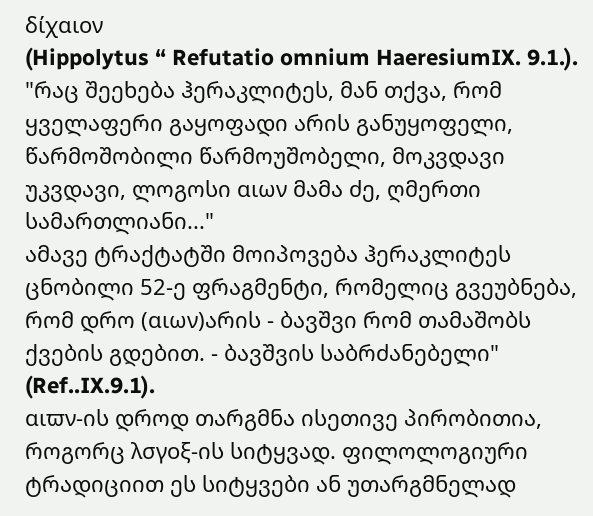δίχαιον
(Hippolytus “ Refutatio omnium HaeresiumIX. 9.1.).
"რაც შეეხება ჰერაკლიტეს, მან თქვა, რომ ყველაფერი გაყოფადი არის განუყოფელი, წარმოშობილი წარმოუშობელი, მოკვდავი უკვდავი, ლოგოსი αιων მამა ძე, ღმერთი სამართლიანი..."
ამავე ტრაქტატში მოიპოვება ჰერაკლიტეს ცნობილი 52-ე ფრაგმენტი, რომელიც გვეუბნება, რომ დრო (αιων)არის - ბავშვი რომ თამაშობს ქვების გდებით. - ბავშვის საბრძანებელი" (Ref..IX.9.1).
αιϖν-ის დროდ თარგმნა ისეთივე პირობითია, როგორც λσγοξ-ის სიტყვად. ფილოლოგიური ტრადიციით ეს სიტყვები ან უთარგმნელად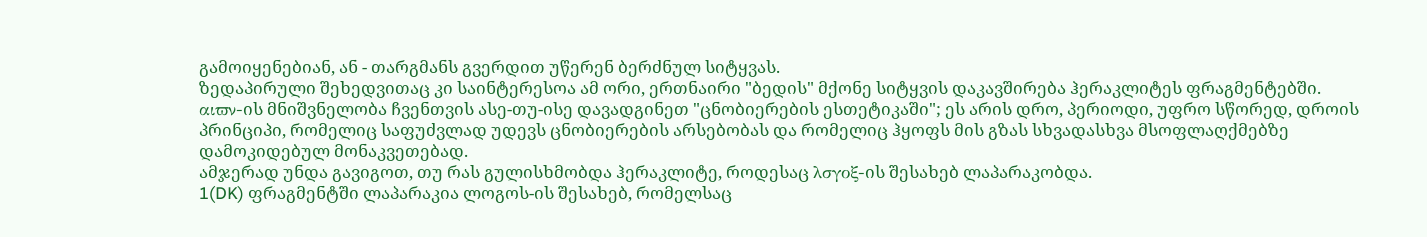გამოიყენებიან, ან - თარგმანს გვერდით უწერენ ბერძნულ სიტყვას.
ზედაპირული შეხედვითაც კი საინტერესოა ამ ორი, ერთნაირი "ბედის" მქონე სიტყვის დაკავშირება ჰერაკლიტეს ფრაგმენტებში.
αιϖν-ის მნიშვნელობა ჩვენთვის ასე-თუ-ისე დავადგინეთ "ცნობიერების ესთეტიკაში"; ეს არის დრო, პერიოდი, უფრო სწორედ, დროის პრინციპი, რომელიც საფუძვლად უდევს ცნობიერების არსებობას და რომელიც ჰყოფს მის გზას სხვადასხვა მსოფლაღქმებზე დამოკიდებულ მონაკვეთებად.
ამჯერად უნდა გავიგოთ, თუ რას გულისხმობდა ჰერაკლიტე, როდესაც λσγοξ-ის შესახებ ლაპარაკობდა.
1(DK) ფრაგმენტში ლაპარაკია ლოგოს-ის შესახებ, რომელსაც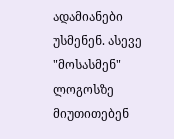ადამიანები უსმენენ. ასევე "მოსასმენ" ლოგოსზე მიუთითებენ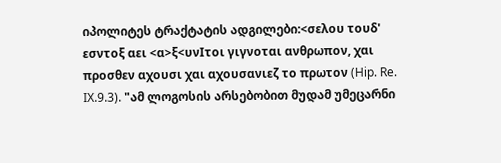იპოლიტეს ტრაქტატის ადგილები:<σελου τουδ' εσντοξ αει <α>ξ<υνΙτοι γιγνοται ανθρωπον, χαι προσθεν αχουσι χαι αχουσανιεζ το πρωτον (Hip. Re. IX.9.3). "ამ ლოგოსის არსებობით მუდამ უმეცარნი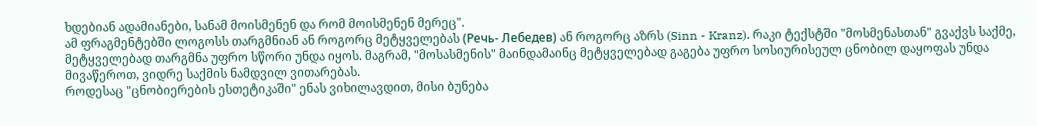ხდებიან ადამიანები, სანამ მოისმენენ და რომ მოისმენენ მერეც".
ამ ფრაგმენტებში ლოგოსს თარგმნიან ან როგორც მეტყველებას (Речь- Лебедев) ან როგორც აზრს (Sinn - Kranz). რაკი ტექსტში "მოსმენასთან" გვაქვს საქმე, მეტყველებად თარგმნა უფრო სწორი უნდა იყოს. მაგრამ, "მოსასმენის" მაინდამაინც მეტყველებად გაგება უფრო სოსიურისეულ ცნობილ დაყოფას უნდა მივაწეროთ, ვიდრე საქმის ნამდვილ ვითარებას.
როდესაც "ცნობიერების ესთეტიკაში" ენას ვიხილავდით, მისი ბუნება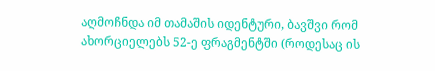აღმოჩნდა იმ თამაშის იდენტური, ბავშვი რომ ახორციელებს 52-ე ფრაგმენტში (როდესაც ის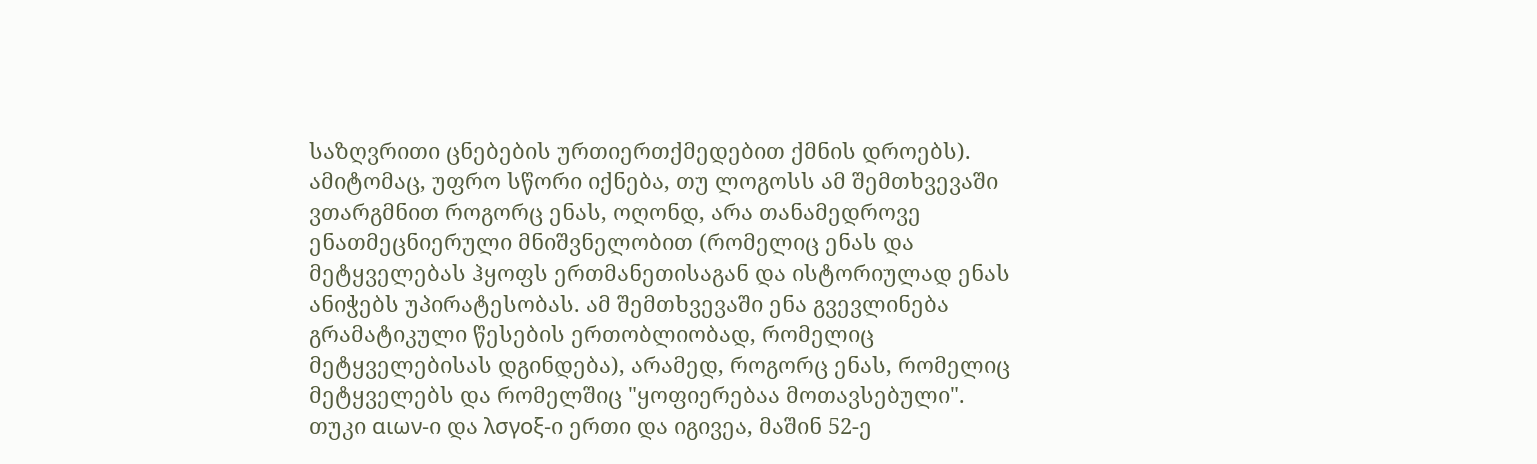საზღვრითი ცნებების ურთიერთქმედებით ქმნის დროებს). ამიტომაც, უფრო სწორი იქნება, თუ ლოგოსს ამ შემთხვევაში ვთარგმნით როგორც ენას, ოღონდ, არა თანამედროვე ენათმეცნიერული მნიშვნელობით (რომელიც ენას და მეტყველებას ჰყოფს ერთმანეთისაგან და ისტორიულად ენას ანიჭებს უპირატესობას. ამ შემთხვევაში ენა გვევლინება გრამატიკული წესების ერთობლიობად, რომელიც მეტყველებისას დგინდება), არამედ, როგორც ენას, რომელიც მეტყველებს და რომელშიც "ყოფიერებაა მოთავსებული".
თუკი αιων-ი და λσγοξ-ი ერთი და იგივეა, მაშინ 52-ე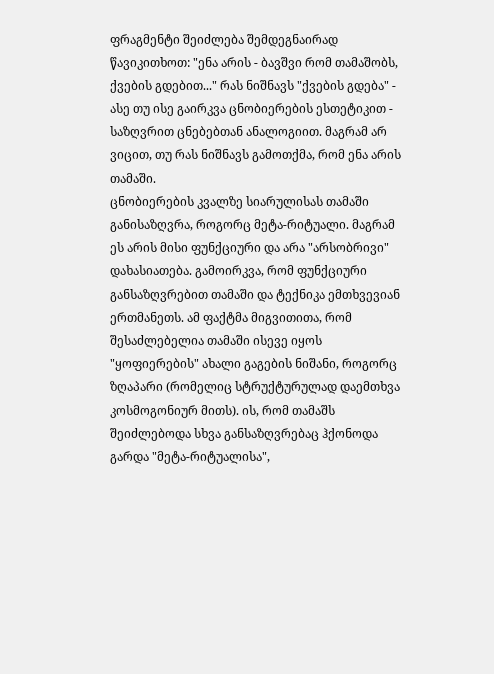ფრაგმენტი შეიძლება შემდეგნაირად წავიკითხოთ: "ენა არის - ბავშვი რომ თამაშობს, ქვების გდებით..." რას ნიშნავს "ქვების გდება" - ასე თუ ისე გაირკვა ცნობიერების ესთეტიკით - საზღვრით ცნებებთან ანალოგიით. მაგრამ არ ვიცით, თუ რას ნიშნავს გამოთქმა, რომ ენა არის თამაში.
ცნობიერების კვალზე სიარულისას თამაში განისაზღვრა, როგორც მეტა-რიტუალი. მაგრამ ეს არის მისი ფუნქციური და არა "არსობრივი" დახასიათება. გამოირკვა, რომ ფუნქციური განსაზღვრებით თამაში და ტექნიკა ემთხვევიან ერთმანეთს. ამ ფაქტმა მიგვითითა, რომ შესაძლებელია თამაში ისევე იყოს "ყოფიერების" ახალი გაგების ნიშანი, როგორც ზღაპარი (რომელიც სტრუქტურულად დაემთხვა კოსმოგონიურ მითს). ის, რომ თამაშს შეიძლებოდა სხვა განსაზღვრებაც ჰქონოდა გარდა "მეტა-რიტუალისა",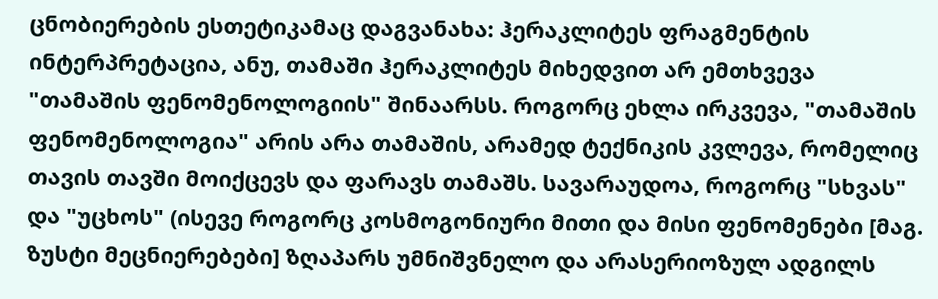ცნობიერების ესთეტიკამაც დაგვანახა: ჰერაკლიტეს ფრაგმენტის ინტერპრეტაცია, ანუ, თამაში ჰერაკლიტეს მიხედვით არ ემთხვევა "თამაშის ფენომენოლოგიის" შინაარსს. როგორც ეხლა ირკვევა, "თამაშის ფენომენოლოგია" არის არა თამაშის, არამედ ტექნიკის კვლევა, რომელიც თავის თავში მოიქცევს და ფარავს თამაშს. სავარაუდოა, როგორც "სხვას" და "უცხოს" (ისევე როგორც კოსმოგონიური მითი და მისი ფენომენები [მაგ. ზუსტი მეცნიერებები] ზღაპარს უმნიშვნელო და არასერიოზულ ადგილს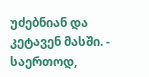უძებნიან და კეტავენ მასში. - საერთოდ,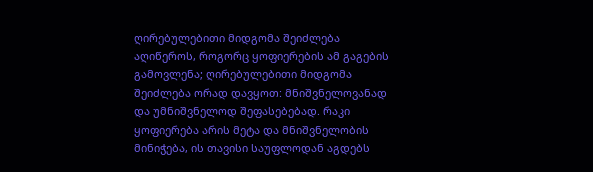ღირებულებითი მიდგომა შეიძლება აღიწეროს, როგორც ყოფიერების ამ გაგების გამოვლენა; ღირებულებითი მიდგომა შეიძლება ორად დავყოთ: მნიშვნელოვანად და უმნიშვნელოდ შეფასებებად. რაკი ყოფიერება არის მეტა და მნიშვნელობის მინიჭება, ის თავისი საუფლოდან აგდებს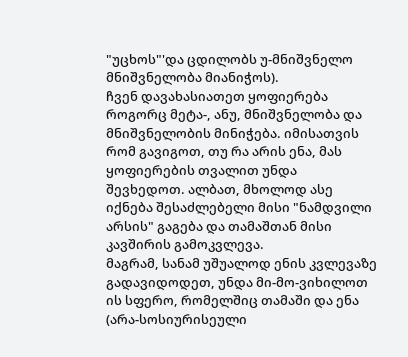"უცხოს"'და ცდილობს უ-მნიშვნელო მნიშვნელობა მიანიჭოს).
ჩვენ დავახასიათეთ ყოფიერება როგორც მეტა-, ანუ, მნიშვნელობა და მნიშვნელობის მინიჭება. იმისათვის რომ გავიგოთ, თუ რა არის ენა, მას ყოფიერების თვალით უნდა შევხედოთ. ალბათ, მხოლოდ ასე იქნება შესაძლებელი მისი "ნამდვილი არსის" გაგება და თამაშთან მისი კავშირის გამოკვლევა.
მაგრამ, სანამ უშუალოდ ენის კვლევაზე გადავიდოდეთ, უნდა მი-მო-ვიხილოთ ის სფერო, რომელშიც თამაში და ენა (არა-სოსიურისეული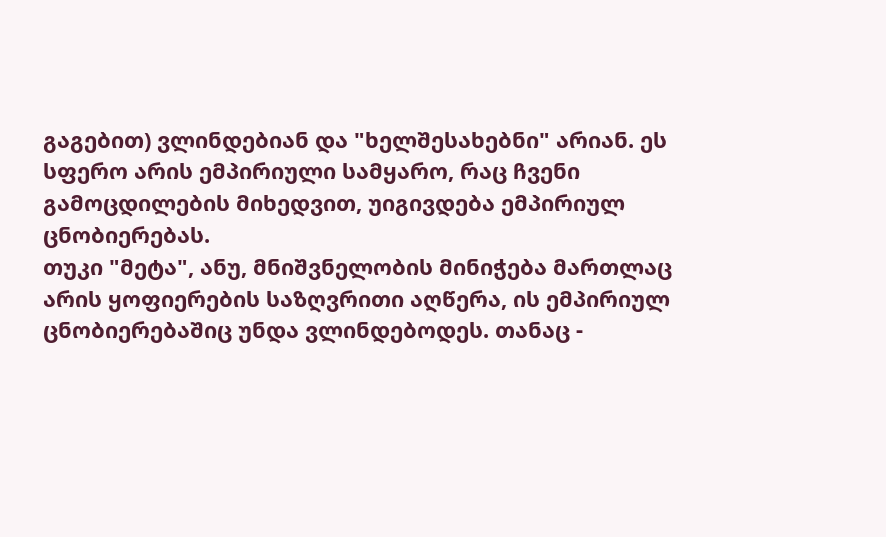გაგებით) ვლინდებიან და "ხელშესახებნი" არიან. ეს სფერო არის ემპირიული სამყარო, რაც ჩვენი გამოცდილების მიხედვით, უიგივდება ემპირიულ ცნობიერებას.
თუკი "მეტა", ანუ, მნიშვნელობის მინიჭება მართლაც არის ყოფიერების საზღვრითი აღწერა, ის ემპირიულ ცნობიერებაშიც უნდა ვლინდებოდეს. თანაც -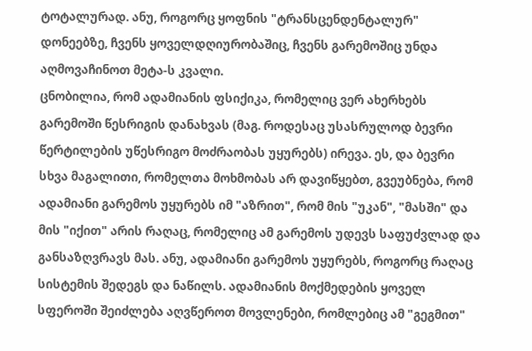ტოტალურად. ანუ, როგორც ყოფნის "ტრანსცენდენტალურ" დონეებზე, ჩვენს ყოველდღიურობაშიც, ჩვენს გარემოშიც უნდა აღმოვაჩინოთ მეტა-ს კვალი.
ცნობილია, რომ ადამიანის ფსიქიკა, რომელიც ვერ ახერხებს გარემოში წესრიგის დანახვას (მაგ. როდესაც უსასრულოდ ბევრი წერტილების უწესრიგო მოძრაობას უყურებს) ირევა. ეს, და ბევრი სხვა მაგალითი, რომელთა მოხმობას არ დავიწყებთ, გვეუბნება, რომ ადამიანი გარემოს უყურებს იმ "აზრით", რომ მის "უკან", "მასში" და მის "იქით" არის რაღაც, რომელიც ამ გარემოს უდევს საფუძვლად და განსაზღვრავს მას. ანუ, ადამიანი გარემოს უყურებს, როგორც რაღაც სისტემის შედეგს და ნაწილს. ადამიანის მოქმედების ყოველ სფეროში შეიძლება აღვწეროთ მოვლენები, რომლებიც ამ "გეგმით"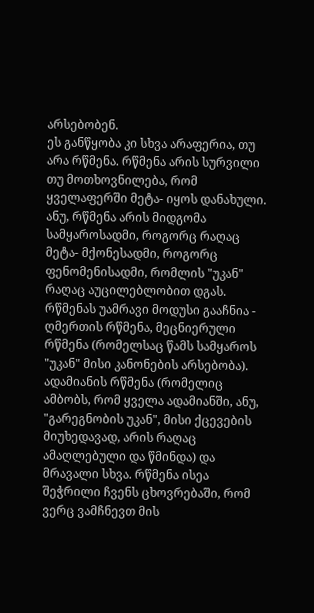არსებობენ.
ეს განწყობა კი სხვა არაფერია, თუ არა რწმენა. რწმენა არის სურვილი თუ მოთხოვნილება, რომ ყველაფერში მეტა- იყოს დანახული. ანუ, რწმენა არის მიდგომა სამყაროსადმი, როგორც რაღაც მეტა- მქონესადმი, როგორც ფენომენისადმი, რომლის "უკან" რაღაც აუცილებლობით დგას.
რწმენას უამრავი მოდუსი გააჩნია - ღმერთის რწმენა, მეცნიერული რწმენა (რომელსაც წამს სამყაროს "უკან" მისი კანონების არსებობა). ადამიანის რწმენა (რომელიც ამბობს, რომ ყველა ადამიანში, ანუ, "გარეგნობის უკან", მისი ქცევების მიუხედავად, არის რაღაც ამაღლებული და წმინდა) და მრავალი სხვა. რწმენა ისეა შეჭრილი ჩვენს ცხოვრებაში, რომ ვერც ვამჩნევთ მის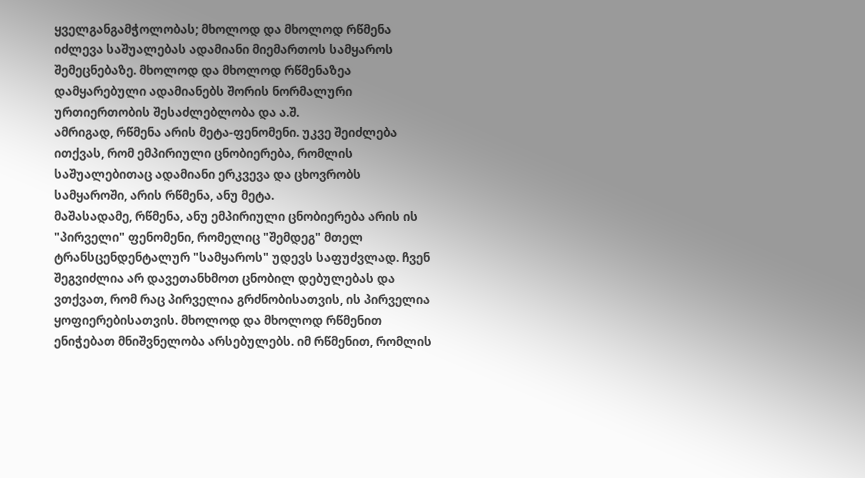ყველგანგამჭოლობას; მხოლოდ და მხოლოდ რწმენა იძლევა საშუალებას ადამიანი მიემართოს სამყაროს შემეცნებაზე. მხოლოდ და მხოლოდ რწმენაზეა დამყარებული ადამიანებს შორის ნორმალური ურთიერთობის შესაძლებლობა და ა.შ.
ამრიგად, რწმენა არის მეტა-ფენომენი. უკვე შეიძლება ითქვას, რომ ემპირიული ცნობიერება, რომლის საშუალებითაც ადამიანი ერკვევა და ცხოვრობს სამყაროში, არის რწმენა, ანუ მეტა.
მაშასადამე, რწმენა, ანუ ემპირიული ცნობიერება არის ის "პირველი" ფენომენი, რომელიც "შემდეგ" მთელ ტრანსცენდენტალურ "სამყაროს" უდევს საფუძვლად. ჩვენ შეგვიძლია არ დავეთანხმოთ ცნობილ დებულებას და ვთქვათ, რომ რაც პირველია გრძნობისათვის, ის პირველია ყოფიერებისათვის. მხოლოდ და მხოლოდ რწმენით ენიჭებათ მნიშვნელობა არსებულებს. იმ რწმენით, რომლის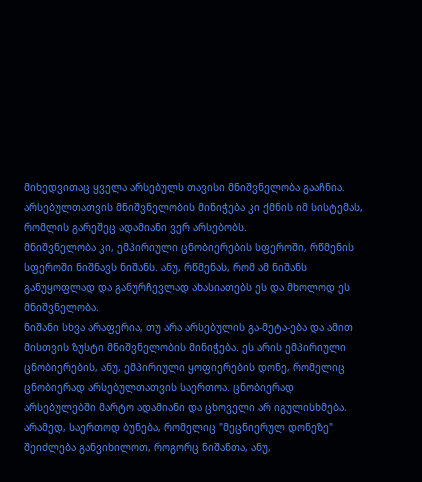მიხედვითაც ყველა არსებულს თავისი მნიშვნელობა გააჩნია. არსებულთათვის მნიშვნელობის მინიჭება კი ქმნის იმ სისტემას, რომლის გარეშეც ადამიანი ვერ არსებობს.
მნიშვნელობა კი, ემპირიული ცნობიერების სფეროში, რწმენის სფეროში ნიშნავს ნიშანს. ანუ, რწმენას, რომ ამ ნიშანს განუყოფლად და განურჩევლად ახასიათებს ეს და მხოლოდ ეს მნიშვნელობა.
ნიშანი სხვა არაფერია, თუ არა არსებულის გა-მეტა-ება და ამით მისთვის ზუსტი მნიშვნელობის მინიჭება. ეს არის ემპირიული ცნობიერების, ანუ, ემპირიული ყოფიერების დონე, რომელიც ცნობიერად არსებულთათვის საერთოა. ცნობიერად არსებულებში მარტო ადამიანი და ცხოველი არ იგულისხმება. არამედ, საერთოდ ბუნება, რომელიც "მეცნიერულ დონეზე" შეიძლება განვიხილოთ, როგორც ნიშანთა, ანუ,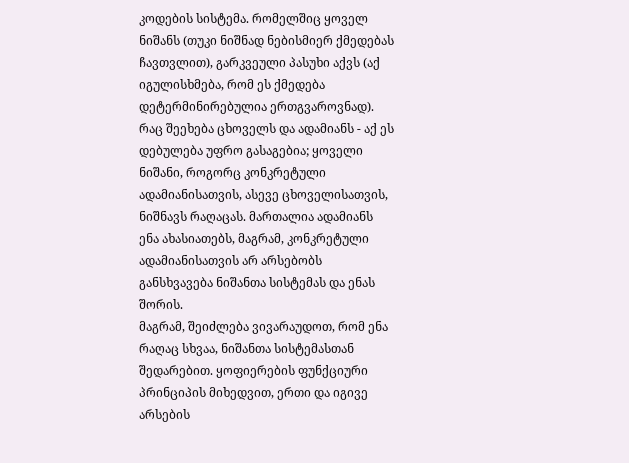კოდების სისტემა. რომელშიც ყოველ ნიშანს (თუკი ნიშნად ნებისმიერ ქმედებას ჩავთვლით), გარკვეული პასუხი აქვს (აქ იგულისხმება, რომ ეს ქმედება დეტერმინირებულია ერთგვაროვნად). რაც შეეხება ცხოველს და ადამიანს - აქ ეს დებულება უფრო გასაგებია; ყოველი ნიშანი, როგორც კონკრეტული ადამიანისათვის, ასევე ცხოველისათვის, ნიშნავს რაღაცას. მართალია ადამიანს ენა ახასიათებს, მაგრამ, კონკრეტული ადამიანისათვის არ არსებობს განსხვავება ნიშანთა სისტემას და ენას შორის.
მაგრამ, შეიძლება ვივარაუდოთ, რომ ენა რაღაც სხვაა, ნიშანთა სისტემასთან შედარებით. ყოფიერების ფუნქციური პრინციპის მიხედვით, ერთი და იგივე არსების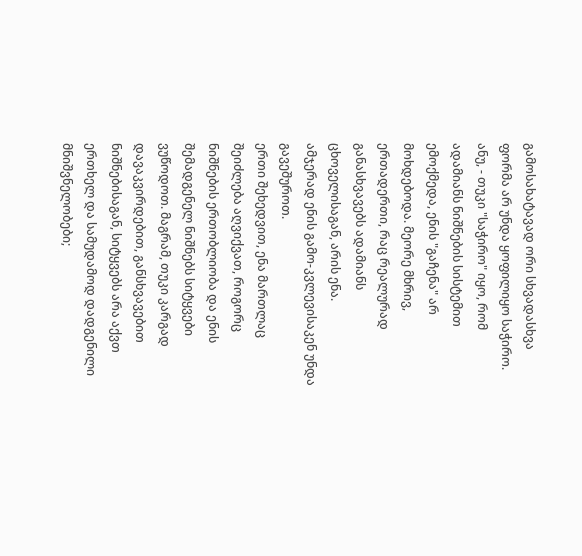გამოსახატავად ორი სხვადასხვა ფორმა არ უნდა ყოფილიყო საჭირო. ანუ, - თუკი "საჭირო" იყო, რომ ადამიანს ნიშნების სისტემით ემოქმედა, ენის "გაჩენა" არ მოხდებოდა. მეორე მხრივ, ერთადერთი, რაც რეალურად განასხვავებს ადამიანს ცხოველისაგან, არის ენა.
ამჯერად ენის გამო-კვლევისაკენ უნდა გავეშუროთ.
ერთი შეხედვით, ენა მართლაც შეიძლება აღვიქვათ, როგორც ნიშნების ერთობლიობა და ენის შემადგენელ ნიშნებს სიტყვები ვუწოდოთ. მაგრამ, თუკი კარგად დავაკვირდებით, განსხვავებით ნიშნებისაგან, სიტყვებს არა აქვთ ერთხელ და სამუდამოდ დადგენილი მნიშვნელობები;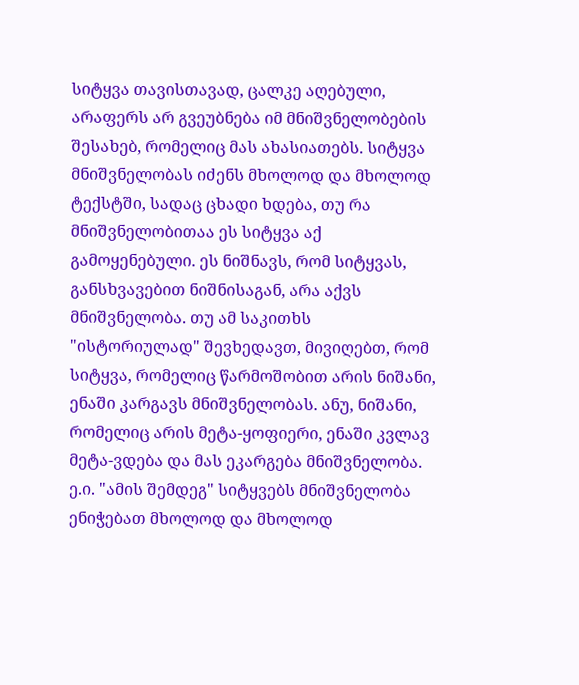სიტყვა თავისთავად, ცალკე აღებული, არაფერს არ გვეუბნება იმ მნიშვნელობების შესახებ, რომელიც მას ახასიათებს. სიტყვა მნიშვნელობას იძენს მხოლოდ და მხოლოდ ტექსტში, სადაც ცხადი ხდება, თუ რა მნიშვნელობითაა ეს სიტყვა აქ გამოყენებული. ეს ნიშნავს, რომ სიტყვას, განსხვავებით ნიშნისაგან, არა აქვს მნიშვნელობა. თუ ამ საკითხს "ისტორიულად" შევხედავთ, მივიღებთ, რომ სიტყვა, რომელიც წარმოშობით არის ნიშანი, ენაში კარგავს მნიშვნელობას. ანუ, ნიშანი, რომელიც არის მეტა-ყოფიერი, ენაში კვლავ მეტა-ვდება და მას ეკარგება მნიშვნელობა. ე.ი. "ამის შემდეგ" სიტყვებს მნიშვნელობა ენიჭებათ მხოლოდ და მხოლოდ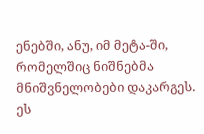ენებში, ანუ, იმ მეტა-ში, რომელშიც ნიშნებმა მნიშვნელობები დაკარგეს.
ეს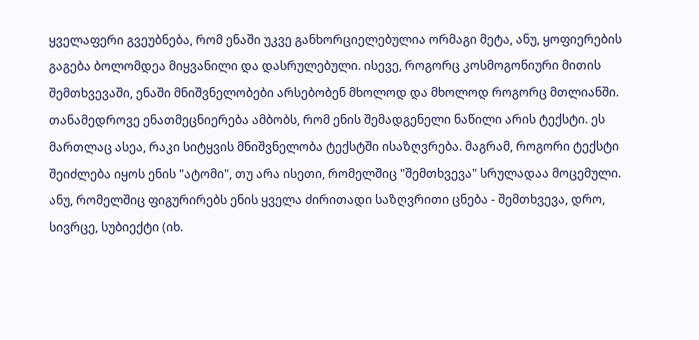ყველაფერი გვეუბნება, რომ ენაში უკვე განხორციელებულია ორმაგი მეტა, ანუ, ყოფიერების გაგება ბოლომდეა მიყვანილი და დასრულებული. ისევე, როგორც კოსმოგონიური მითის შემთხვევაში, ენაში მნიშვნელობები არსებობენ მხოლოდ და მხოლოდ როგორც მთლიანში. თანამედროვე ენათმეცნიერება ამბობს, რომ ენის შემადგენელი ნაწილი არის ტექსტი. ეს მართლაც ასეა, რაკი სიტყვის მნიშვნელობა ტექსტში ისაზღვრება. მაგრამ, როგორი ტექსტი შეიძლება იყოს ენის "ატომი", თუ არა ისეთი, რომელშიც "შემთხვევა" სრულადაა მოცემული. ანუ, რომელშიც ფიგურირებს ენის ყველა ძირითადი საზღვრითი ცნება - შემთხვევა, დრო, სივრცე, სუბიექტი (იხ.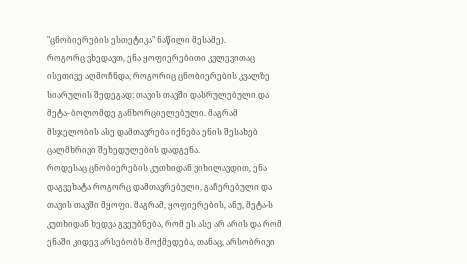"ცნობიერების ესთეტიკა" ნაწილი მესამე).
როგორც ვხედავთ, ენა ყოფიერებითი კვლევითაც ისეთივე აღმოჩნდა, როგორიც ცნობიერების კვალზე სიარულის შედეგად: თავის თავში დასრულებული და მეტა- ბოლომდე განხორციელებული. მაგრამ მსჯელობის ასე დამთავრება იქნება ენის შესახებ ცალმხრივი შეხედულების დადგენა.
როდესაც ცნობიერების კუთხიდან ვიხილავდით, ენა დაგვეხატა როგორც დამთავრებული, გაჩერებული და თავის თავში მყოფი. მაგრამ, ყოფიერების, ანუ, მეტა-ს კუთხიდან ხედვა გვეუბნება, რომ ეს ასე არ არის და რომ ენაში კიდევ არსებობს მოქმედება, თანაც, არსობრივი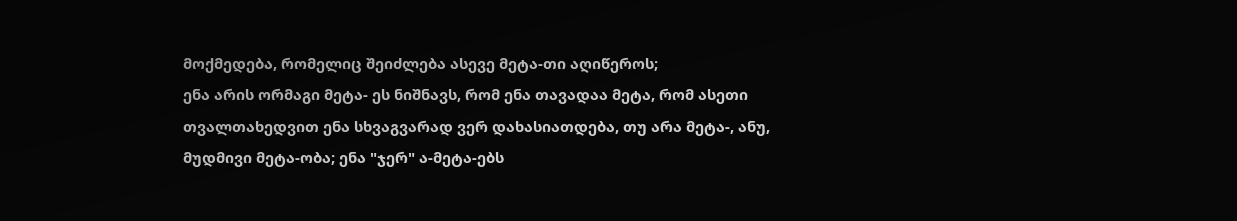მოქმედება, რომელიც შეიძლება ასევე მეტა-თი აღიწეროს;
ენა არის ორმაგი მეტა- ეს ნიშნავს, რომ ენა თავადაა მეტა, რომ ასეთი თვალთახედვით ენა სხვაგვარად ვერ დახასიათდება, თუ არა მეტა-, ანუ, მუდმივი მეტა-ობა; ენა "ჯერ" ა-მეტა-ებს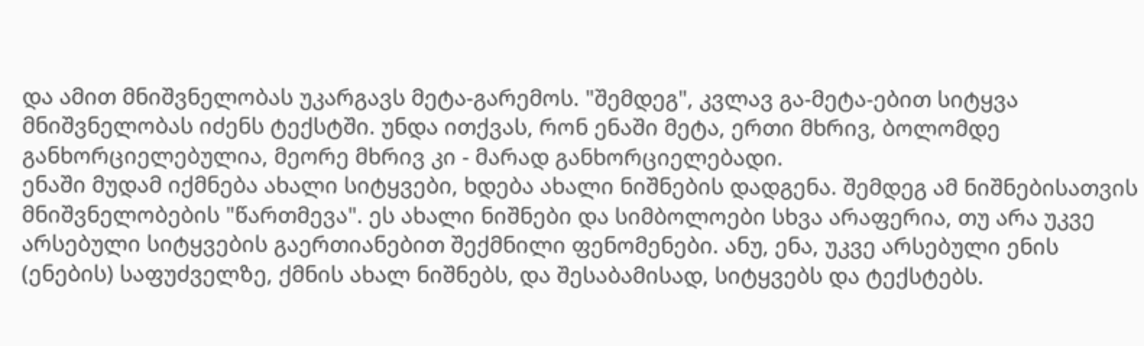და ამით მნიშვნელობას უკარგავს მეტა-გარემოს. "შემდეგ", კვლავ გა-მეტა-ებით სიტყვა მნიშვნელობას იძენს ტექსტში. უნდა ითქვას, რონ ენაში მეტა, ერთი მხრივ, ბოლომდე განხორციელებულია, მეორე მხრივ კი - მარად განხორციელებადი.
ენაში მუდამ იქმნება ახალი სიტყვები, ხდება ახალი ნიშნების დადგენა. შემდეგ ამ ნიშნებისათვის მნიშვნელობების "წართმევა". ეს ახალი ნიშნები და სიმბოლოები სხვა არაფერია, თუ არა უკვე არსებული სიტყვების გაერთიანებით შექმნილი ფენომენები. ანუ, ენა, უკვე არსებული ენის (ენების) საფუძველზე, ქმნის ახალ ნიშნებს, და შესაბამისად, სიტყვებს და ტექსტებს.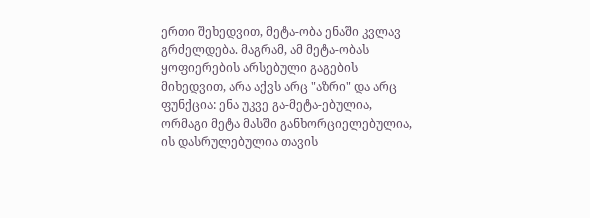ერთი შეხედვით, მეტა-ობა ენაში კვლავ გრძელდება. მაგრამ, ამ მეტა-ობას ყოფიერების არსებული გაგების მიხედვით, არა აქვს არც "აზრი" და არც ფუნქცია: ენა უკვე გა-მეტა-ებულია, ორმაგი მეტა მასში განხორციელებულია, ის დასრულებულია თავის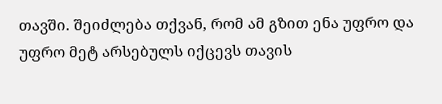თავში. შეიძლება თქვან, რომ ამ გზით ენა უფრო და უფრო მეტ არსებულს იქცევს თავის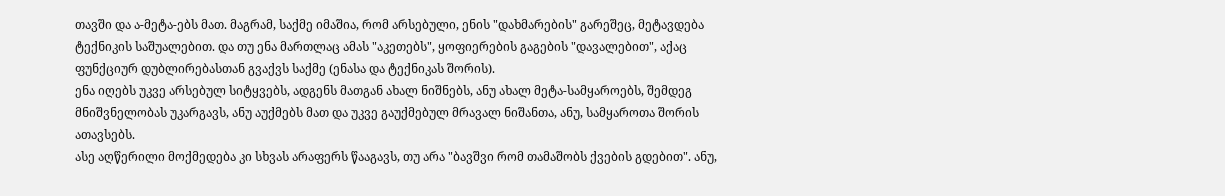თავში და ა-მეტა-ებს მათ. მაგრამ, საქმე იმაშია, რომ არსებული, ენის "დახმარების" გარეშეც, მეტავდება ტექნიკის საშუალებით. და თუ ენა მართლაც ამას "აკეთებს", ყოფიერების გაგების "დავალებით", აქაც ფუნქციურ დუბლირებასთან გვაქვს საქმე (ენასა და ტექნიკას შორის).
ენა იღებს უკვე არსებულ სიტყვებს, ადგენს მათგან ახალ ნიშნებს, ანუ ახალ მეტა-სამყაროებს, შემდეგ მნიშვნელობას უკარგავს, ანუ აუქმებს მათ და უკვე გაუქმებულ მრავალ ნიშანთა, ანუ, სამყაროთა შორის ათავსებს.
ასე აღწერილი მოქმედება კი სხვას არაფერს წააგავს, თუ არა "ბავშვი რომ თამაშობს ქვების გდებით". ანუ,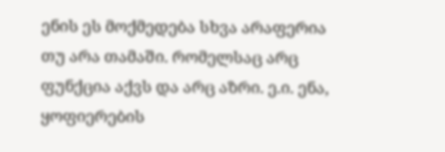ენის ეს მოქმედება სხვა არაფერია თუ არა თამაში. რომელსაც არც ფუნქცია აქვს და არც აზრი. ე.ი. ენა, ყოფიერების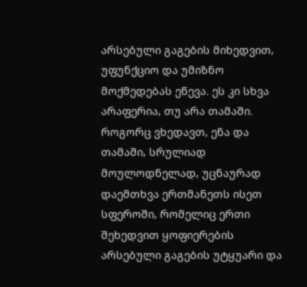არსებული გაგების მიხედვით, უფუნქციო და უმიზნო მოქმედებას ეწევა. ეს კი სხვა არაფერია, თუ არა თამაში.
როგორც ვხედავთ, ენა და თამაში, სრულიად მოულოდნელად, უცნაურად დაემთხვა ერთმანეთს ისეთ სფეროში, რომელიც ერთი შეხედვით ყოფიერების არსებული გაგების უტყუარი და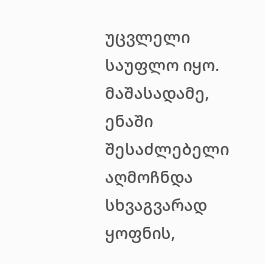უცვლელი საუფლო იყო. მაშასადამე, ენაში შესაძლებელი აღმოჩნდა სხვაგვარად ყოფნის,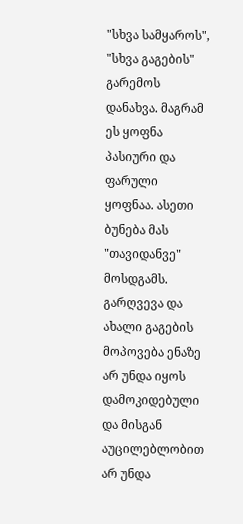"სხვა სამყაროს", "სხვა გაგების" გარემოს დანახვა. მაგრამ ეს ყოფნა პასიური და ფარული ყოფნაა. ასეთი ბუნება მას "თავიდანვე" მოსდგამს. გარღვევა და ახალი გაგების მოპოვება ენაზე არ უნდა იყოს დამოკიდებული და მისგან აუცილებლობით არ უნდა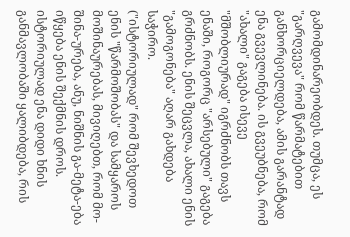გამომდინარეობდეს. თუმცა, ეს "გარღვევა" რომ წარმატებით განხორციელდება, ამის გარანტად ენა გვევლინება. ის გვეუბნება, რომ "ახალი" გაგება ისევე "მშობლიურად" იგრძნობს თავს ენაში, როგორც "არსებული" გაგება გრძნობს. ენის შეცვლა, ახალი ენის "გამოგონება" აღარ გახდება საჭირო.
("ისტორიულად" რომ შევხედოთ ენის "წარმოშობას" და სამყაროს მოშინაურებას, მივიღებთ, რომ მო-შინა-ურება, ანუ, ნიშნის გა-მეტა-ება იწყება ენის შექმნის დროს. ისტორიულად ენა დიდი ხნის განმავლობაში ყალიბდება, რის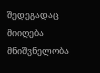შედეგადაც მიიღება მნიშვნელობა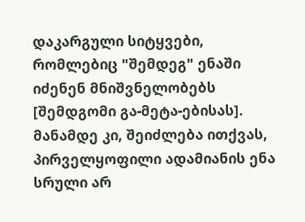დაკარგული სიტყვები, რომლებიც "შემდეგ" ენაში იძენენ მნიშვნელობებს [შემდგომი გა-მეტა-ებისას]. მანამდე კი, შეიძლება ითქვას, პირველყოფილი ადამიანის ენა სრული არ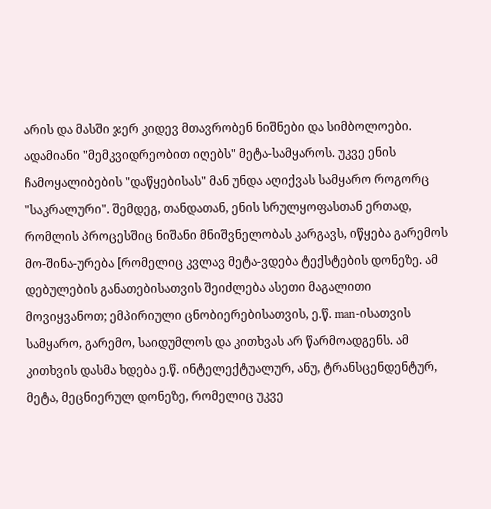არის და მასში ჯერ კიდევ მთავრობენ ნიშნები და სიმბოლოები. ადამიანი "მემკვიდრეობით იღებს" მეტა-სამყაროს. უკვე ენის ჩამოყალიბების "დაწყებისას" მან უნდა აღიქვას სამყარო როგორც "საკრალური". შემდეგ, თანდათან, ენის სრულყოფასთან ერთად, რომლის პროცესშიც ნიშანი მნიშვნელობას კარგავს, იწყება გარემოს მო-შინა-ურება [რომელიც კვლავ მეტა-ვდება ტექსტების დონეზე. ამ დებულების განათებისათვის შეიძლება ასეთი მაგალითი მოვიყვანოთ; ემპირიული ცნობიერებისათვის, ე.წ. man-ისათვის სამყარო, გარემო, საიდუმლოს და კითხვას არ წარმოადგენს. ამ კითხვის დასმა ხდება ე.წ. ინტელექტუალურ, ანუ, ტრანსცენდენტურ, მეტა, მეცნიერულ დონეზე, რომელიც უკვე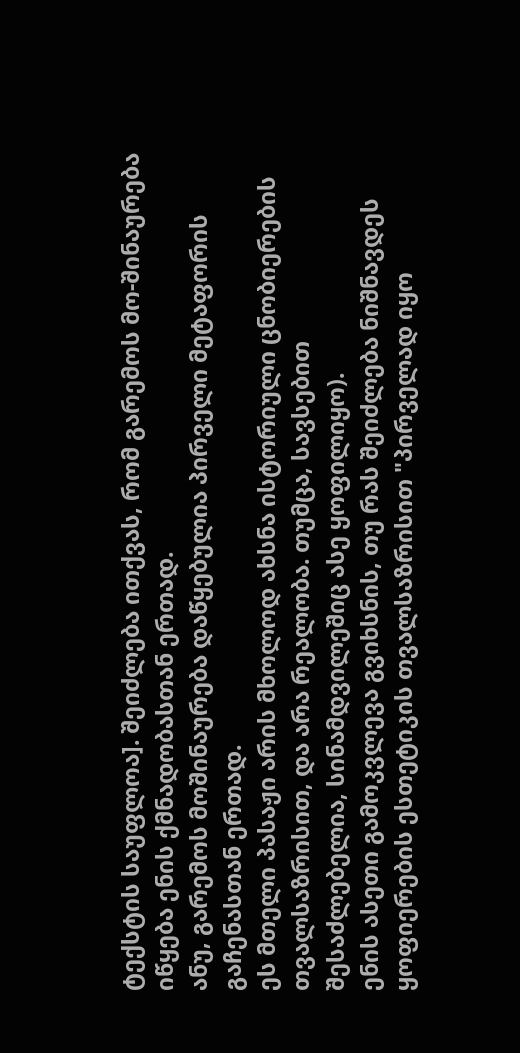ტექსტის საუფლოა]. შეიძლება ითქვას, რომ გარემოს მო-შინაურება იწყება ენის ქმნადობასთან ერთად.
ანუ, გარემოს მოშინაურება დაწყებულია პირველი მეტაფორის გაჩენასთან ერთად.
ეს მთელი პასაჟი არის მხოლოდ ახსნა ისტორიული ცნობიერების თვალსაზრისით, და არა რეალობა. თუმცა, სავსებით შესაძლებელია, სინამდვილეშიც ასე ყოფილიყო).
ენის ასეთი გამოკვლევა გვიხსნის, თუ რას შეიძლება ნიშნავდეს ყოფიერების ესთეტიკის თვალსაზრისით "პირველად იყო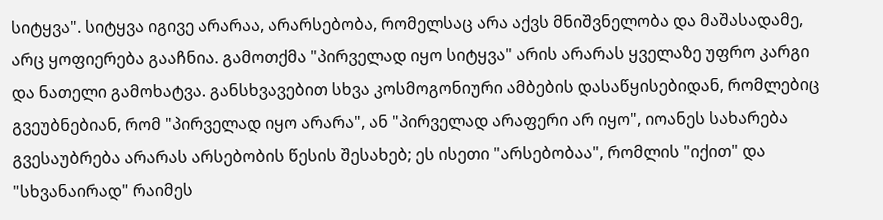სიტყვა". სიტყვა იგივე არარაა, არარსებობა, რომელსაც არა აქვს მნიშვნელობა და მაშასადამე, არც ყოფიერება გააჩნია. გამოთქმა "პირველად იყო სიტყვა" არის არარას ყველაზე უფრო კარგი და ნათელი გამოხატვა. განსხვავებით სხვა კოსმოგონიური ამბების დასაწყისებიდან, რომლებიც გვეუბნებიან, რომ "პირველად იყო არარა", ან "პირველად არაფერი არ იყო", იოანეს სახარება გვესაუბრება არარას არსებობის წესის შესახებ; ეს ისეთი "არსებობაა", რომლის "იქით" და "სხვანაირად" რაიმეს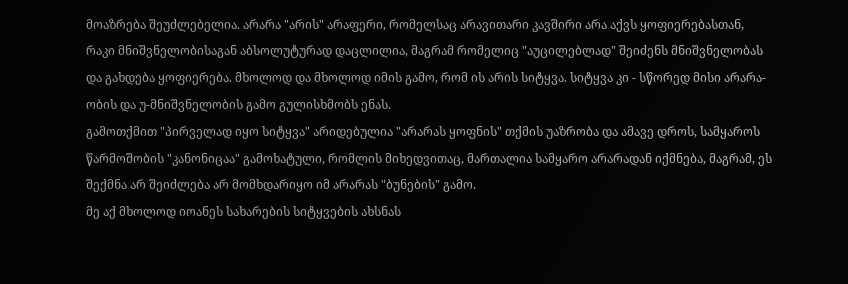მოაზრება შეუძლებელია. არარა "არის" არაფერი, რომელსაც არავითარი კავშირი არა აქვს ყოფიერებასთან, რაკი მნიშვნელობისაგან აბსოლუტურად დაცლილია, მაგრამ რომელიც "აუცილებლად" შეიძენს მნიშვნელობას და გახდება ყოფიერება. მხოლოდ და მხოლოდ იმის გამო, რომ ის არის სიტყვა. სიტყვა კი - სწორედ მისი არარა-ობის და უ-მნიშვნელობის გამო გულისხმობს ენას.
გამოთქმით "პირველად იყო სიტყვა" არიდებულია "არარას ყოფნის" თქმის უაზრობა და ამავე დროს, სამყაროს წარმოშობის "კანონიცაა" გამოხატული, რომლის მიხედვითაც, მართალია სამყარო არარადან იქმნება, მაგრამ, ეს შექმნა არ შეიძლება არ მომხდარიყო იმ არარას "ბუნების" გამო.
მე აქ მხოლოდ იოანეს სახარების სიტყვების ახსნას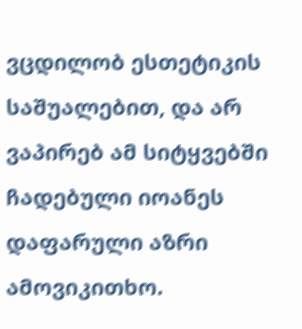ვცდილობ ესთეტიკის საშუალებით, და არ ვაპირებ ამ სიტყვებში ჩადებული იოანეს დაფარული აზრი ამოვიკითხო.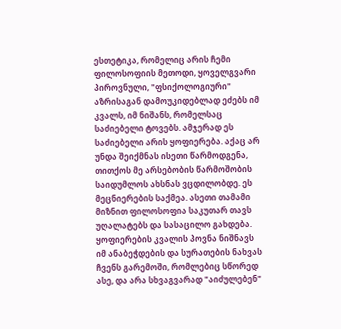ესთეტიკა, რომელიც არის ჩემი ფილოსოფიის მეთოდი, ყოველგვარი პიროვნული, "ფსიქოლოგიური" აზრისაგან დამოუკიდებლად ეძებს იმ კვალს, იმ ნიშანს, რომელსაც საძიებელი ტოვებს. ამჯერად ეს საძიებელი არის ყოფიერება. აქაც არ უნდა შეიქმნას ისეთი წარმოდგენა, თითქოს მე არსებობის წარმოშობის საიდუმლოს ახსნას ვცდილობდე. ეს მეცნიერების საქმეა. ასეთი თამამი მიზნით ფილოსოფია საკუთარ თავს უღალატებს და სასაცილო გახდება. ყოფიერების კვალის პოვნა ნიშნავს იმ ანაბეჭდების და სურათების ნახვას ჩვენს გარემოში, რომლებიც სწორედ ასე, და არა სხვაგვარად "აიძულებენ"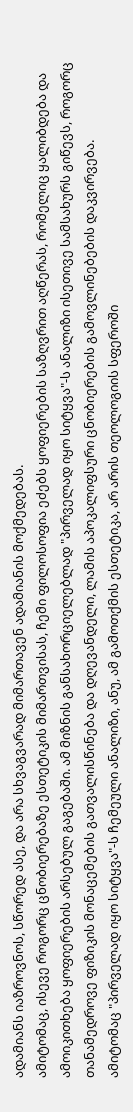ადამიანს იაზროვნოს, სწორედ ასე, და არა სხვაგვარად მიმართავენ ადამიანის მოქმედებას.
ამიტომაც, ისევე როგორც ცნობიერებაზე ესთეტიკის მიმართვისას, ჩემი ფილოსოფია ეძებს ყოფიერების საზღვრით აღწერას, რომელიც ყალიბდება და ამოიკითხება ყოფიერების არსებულ გაგებაში. ამ მიზნის განსახორციელებლად "პირველად იყო სიტყვა"-ს ანალიზი ისეთივე სამსახურს გიწევს, როგორც თანამედროვე ფიზიკის მონაცემების გათვალისწინება და დღევანდელი, ლამის აპოკალიფსური ცნობიერების გამოვლინებების დაკვირვება.
ამიტომაც "პირველად იყო სიტყვა"-ს ჩემეული ანალიზი, ანუ, ამ გამოთქმის ესთეტიკა, არ არის თეოლოგიის სფეროში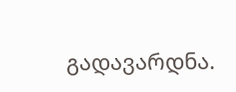გადავარდნა.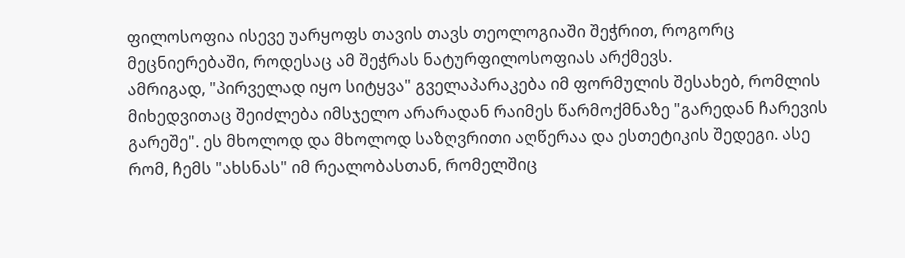ფილოსოფია ისევე უარყოფს თავის თავს თეოლოგიაში შეჭრით, როგორც მეცნიერებაში, როდესაც ამ შეჭრას ნატურფილოსოფიას არქმევს.
ამრიგად, "პირველად იყო სიტყვა" გველაპარაკება იმ ფორმულის შესახებ, რომლის მიხედვითაც შეიძლება იმსჯელო არარადან რაიმეს წარმოქმნაზე "გარედან ჩარევის გარეშე". ეს მხოლოდ და მხოლოდ საზღვრითი აღწერაა და ესთეტიკის შედეგი. ასე რომ, ჩემს "ახსნას" იმ რეალობასთან, რომელშიც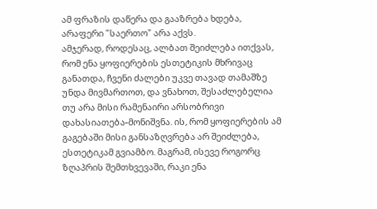ამ ფრაზის დაწერა და გააზრება ხდება, არაფერი "საერთო" არა აქვს.
ამჯერად, როდესაც, ალბათ შეიძლება ითქვას, რომ ენა ყოფიერების ესთეტიკის მხრივაც განათდა, ჩვენი ძალები უკვე თავად თამაშზე უნდა მივმართოთ, და ვნახოთ, შესაძლებელია თუ არა მისი რამენაირი არსობრივი დახასიათება-მონიშვნა. ის, რომ ყოფიერების ამ გაგებაში მისი განსაზღვრება არ შეიძლება, ესთეტიკამ გვიამბო. მაგრამ, ისევე როგორც ზღაპრის შემთხვევაში, რაკი ენა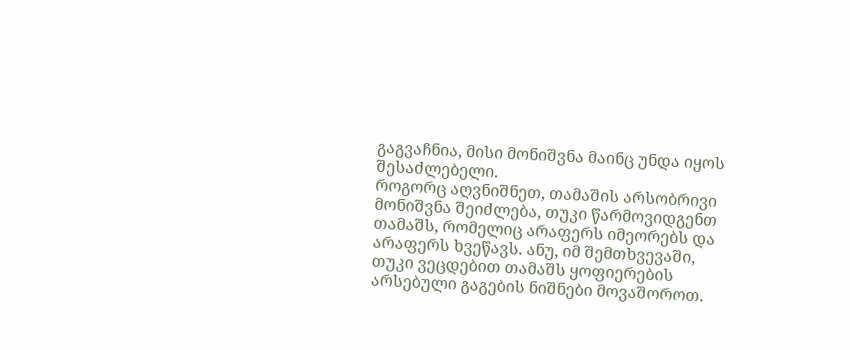გაგვაჩნია, მისი მონიშვნა მაინც უნდა იყოს შესაძლებელი.
როგორც აღვნიშნეთ, თამაშის არსობრივი მონიშვნა შეიძლება, თუკი წარმოვიდგენთ თამაშს, რომელიც არაფერს იმეორებს და არაფერს ხვეწავს. ანუ, იმ შემთხვევაში, თუკი ვეცდებით თამაშს ყოფიერების არსებული გაგების ნიშნები მოვაშოროთ.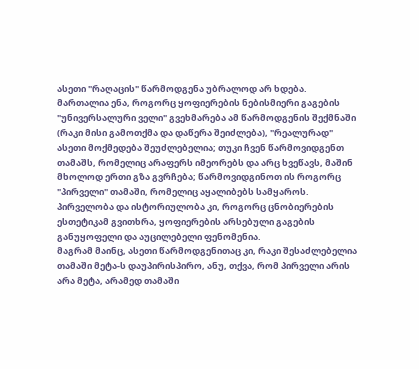ასეთი "რაღაცის" წარმოდგენა უბრალოდ არ ხდება. მართალია ენა, როგორც ყოფიერების ნებისმიერი გაგების "უნივერსალური ველი" გვეხმარება ამ წარმოდგენის შექმნაში (რაკი მისი გამოთქმა და დაწერა შეიძლება), "რეალურად" ასეთი მოქმედება შეუძლებელია; თუკი ჩვენ წარმოვიდგენთ თამაშს, რომელიც არაფერს იმეორებს და არც ხვეწავს, მაშინ მხოლოდ ერთი გზა გვრჩება; წარმოვიდგინოთ ის როგორც "პირველი" თამაში, რომელიც აყალიბებს სამყაროს. პირველობა და ისტორიულობა კი, როგორც ცნობიერების ესთეტიკამ გვითხრა, ყოფიერების არსებული გაგების განუყოფელი და აუცილებელი ფენომენია.
მაგრამ მაინც, ასეთი წარმოდგენითაც კი, რაკი შესაძლებელია თამაში მეტა-ს დაუპირისპირო, ანუ, თქვა, რომ პირველი არის არა მეტა, არამედ თამაში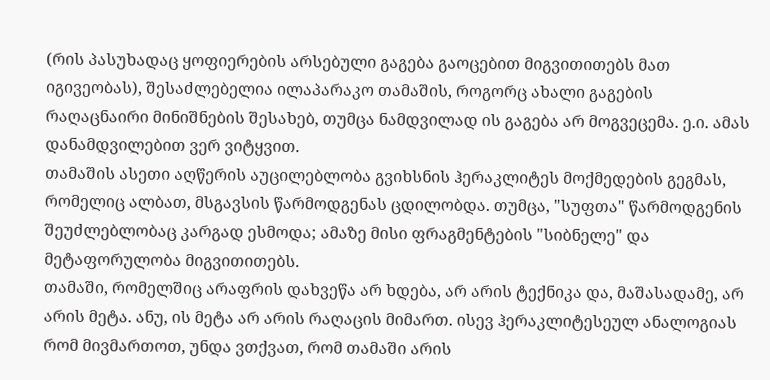(რის პასუხადაც ყოფიერების არსებული გაგება გაოცებით მიგვითითებს მათ იგივეობას), შესაძლებელია ილაპარაკო თამაშის, როგორც ახალი გაგების რაღაცნაირი მინიშნების შესახებ, თუმცა ნამდვილად ის გაგება არ მოგვეცემა. ე.ი. ამას დანამდვილებით ვერ ვიტყვით.
თამაშის ასეთი აღწერის აუცილებლობა გვიხსნის ჰერაკლიტეს მოქმედების გეგმას, რომელიც ალბათ, მსგავსის წარმოდგენას ცდილობდა. თუმცა, "სუფთა" წარმოდგენის შეუძლებლობაც კარგად ესმოდა; ამაზე მისი ფრაგმენტების "სიბნელე" და მეტაფორულობა მიგვითითებს.
თამაში, რომელშიც არაფრის დახვეწა არ ხდება, არ არის ტექნიკა და, მაშასადამე, არ არის მეტა. ანუ, ის მეტა არ არის რაღაცის მიმართ. ისევ ჰერაკლიტესეულ ანალოგიას რომ მივმართოთ, უნდა ვთქვათ, რომ თამაში არის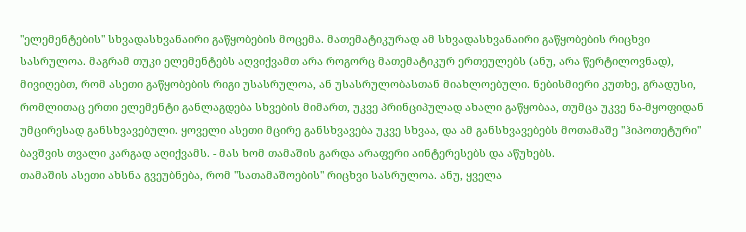"ელემენტების" სხვადასხვანაირი გაწყობების მოცემა. მათემატიკურად ამ სხვადასხვანაირი გაწყობების რიცხვი სასრულოა. მაგრამ თუკი ელემენტებს აღვიქვამთ არა როგორც მათემატიკურ ერთეულებს (ანუ, არა წერტილოვნად), მივიღებთ, რომ ასეთი გაწყობების რიგი უსასრულოა, ან უსასრულობასთან მიახლოებული. ნებისმიერი კუთხე, გრადუსი, რომლითაც ერთი ელემენტი განლაგდება სხვების მიმართ, უკვე პრინციპულად ახალი გაწყობაა, თუმცა უკვე ნა-მყოფიდან უმცირესად განსხვავებული. ყოველი ასეთი მცირე განსხვავება უკვე სხვაა, და ამ განსხვავებებს მოთამაშე "ჰიპოთეტური" ბავშვის თვალი კარგად აღიქვამს. - მას ხომ თამაშის გარდა არაფერი აინტერესებს და აწუხებს.
თამაშის ასეთი ახსნა გვეუბნება, რომ "სათამაშოების" რიცხვი სასრულოა. ანუ, ყველა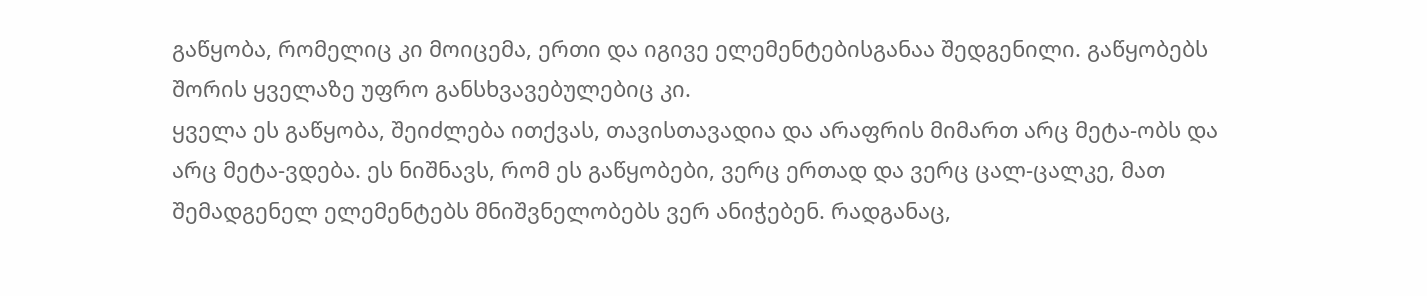გაწყობა, რომელიც კი მოიცემა, ერთი და იგივე ელემენტებისგანაა შედგენილი. გაწყობებს შორის ყველაზე უფრო განსხვავებულებიც კი.
ყველა ეს გაწყობა, შეიძლება ითქვას, თავისთავადია და არაფრის მიმართ არც მეტა-ობს და არც მეტა-ვდება. ეს ნიშნავს, რომ ეს გაწყობები, ვერც ერთად და ვერც ცალ-ცალკე, მათ შემადგენელ ელემენტებს მნიშვნელობებს ვერ ანიჭებენ. რადგანაც,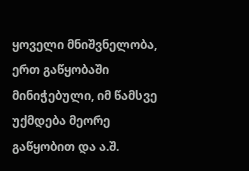ყოველი მნიშვნელობა, ერთ გაწყობაში მინიჭებული, იმ წამსვე უქმდება მეორე გაწყობით და ა.შ.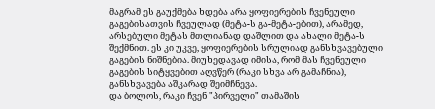მაგრამ ეს გაუქმება ხდება არა ყოფიერების ჩვენეული გაგებისათვის ჩვეულად (მეტა-ს გა-მეტა-ებით), არამედ, არსებული მეტას მთლიანად დაშლით და ახალი მეტა-ს შექმნით. ეს კი უკვე, ყოფიერების სრულიად განსხვავებული გაგების ნიშნებია. მიუხედავად იმისა, რომ მას ჩვენეული გაგების სიტყვებით აღვწერ (რაკი სხვა არ გამაჩნია), განსხვავება აშკარად შეიმჩნევა.
და ბოლოს, რაკი ჩვენ "პირველი" თამაშის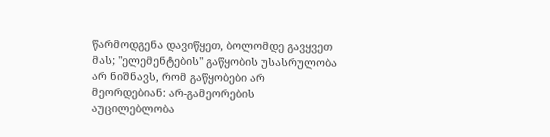წარმოდგენა დავიწყეთ, ბოლომდე გავყვეთ მას; "ელემენტების" გაწყობის უსასრულობა არ ნიშნავს, რომ გაწყობები არ მეორდებიან: არ-გამეორების აუცილებლობა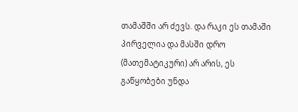თამაშში არ ძევს. და რაკი ეს თამაში პირველია და მასში დრო (მათემატიკური) არ არის, ეს გაწყობები უნდა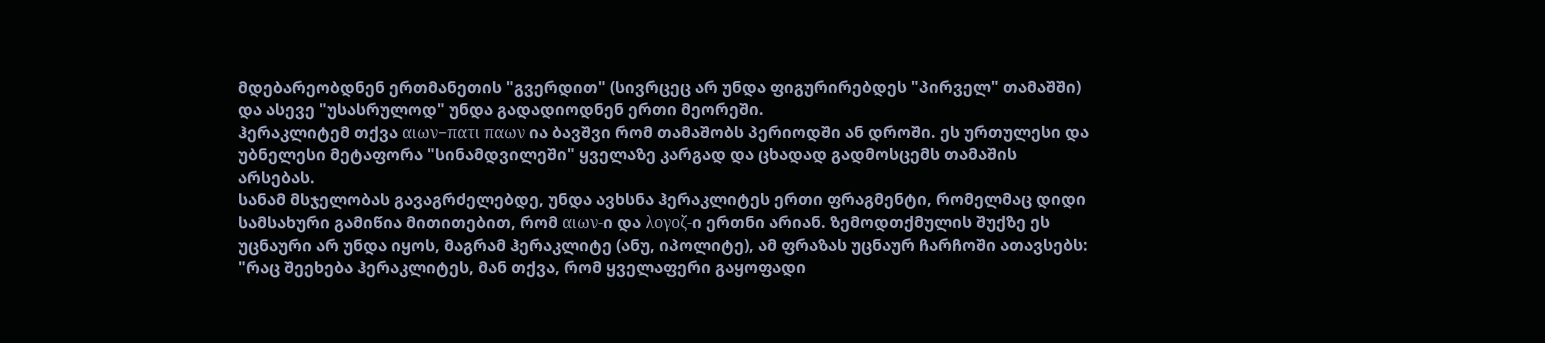მდებარეობდნენ ერთმანეთის "გვერდით" (სივრცეც არ უნდა ფიგურირებდეს "პირველ" თამაშში) და ასევე "უსასრულოდ" უნდა გადადიოდნენ ერთი მეორეში.
ჰერაკლიტემ თქვა αιων−πατι παων ია ბავშვი რომ თამაშობს პერიოდში ან დროში. ეს ურთულესი და უბნელესი მეტაფორა "სინამდვილეში" ყველაზე კარგად და ცხადად გადმოსცემს თამაშის არსებას.
სანამ მსჯელობას გავაგრძელებდე, უნდა ავხსნა ჰერაკლიტეს ერთი ფრაგმენტი, რომელმაც დიდი სამსახური გამიწია მითითებით, რომ αιων-ი და λογοζ-ი ერთნი არიან. ზემოდთქმულის შუქზე ეს უცნაური არ უნდა იყოს, მაგრამ ჰერაკლიტე (ანუ, იპოლიტე), ამ ფრაზას უცნაურ ჩარჩოში ათავსებს: "რაც შეეხება ჰერაკლიტეს, მან თქვა, რომ ყველაფერი გაყოფადი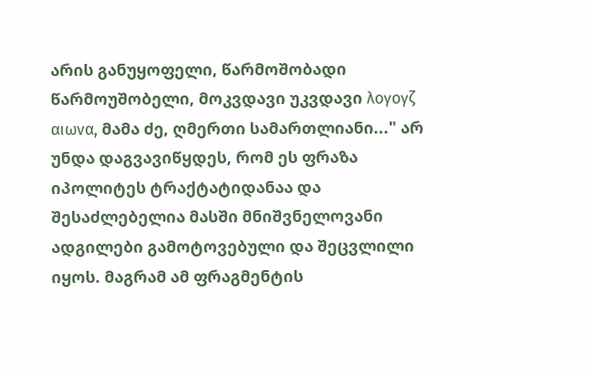არის განუყოფელი, წარმოშობადი წარმოუშობელი, მოკვდავი უკვდავი λογογζ αιωνα, მამა ძე, ღმერთი სამართლიანი..." არ უნდა დაგვავიწყდეს, რომ ეს ფრაზა იპოლიტეს ტრაქტატიდანაა და შესაძლებელია მასში მნიშვნელოვანი ადგილები გამოტოვებული და შეცვლილი იყოს. მაგრამ ამ ფრაგმენტის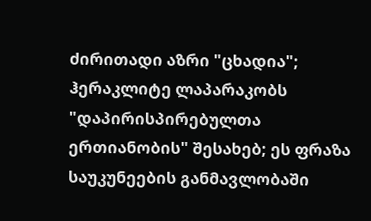ძირითადი აზრი "ცხადია"; ჰერაკლიტე ლაპარაკობს "დაპირისპირებულთა ერთიანობის" შესახებ; ეს ფრაზა საუკუნეების განმავლობაში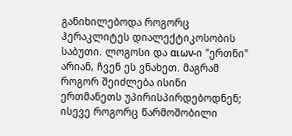განიხილებოდა როგორც ჰერაკლიტეს დიალექტიკოსობის საბუთი. ლოგოსი და αιων-ი "ერთნი" არიან, ჩვენ ეს ვნახეთ. მაგრამ როგორ შეიძლება ისინი ერთმანეთს უპირისპირდებოდნენ; ისევე როგორც წარმოშობილი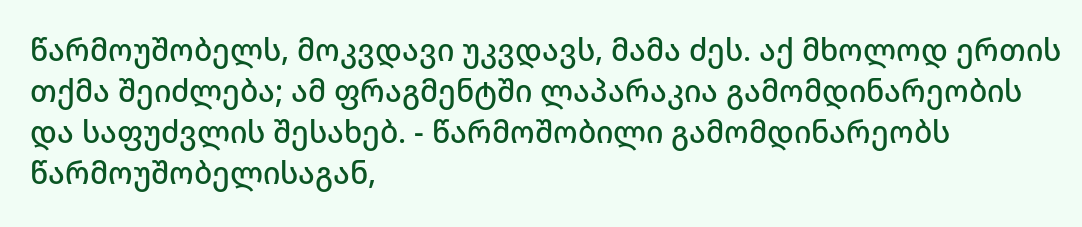წარმოუშობელს, მოკვდავი უკვდავს, მამა ძეს. აქ მხოლოდ ერთის თქმა შეიძლება; ამ ფრაგმენტში ლაპარაკია გამომდინარეობის და საფუძვლის შესახებ. - წარმოშობილი გამომდინარეობს წარმოუშობელისაგან,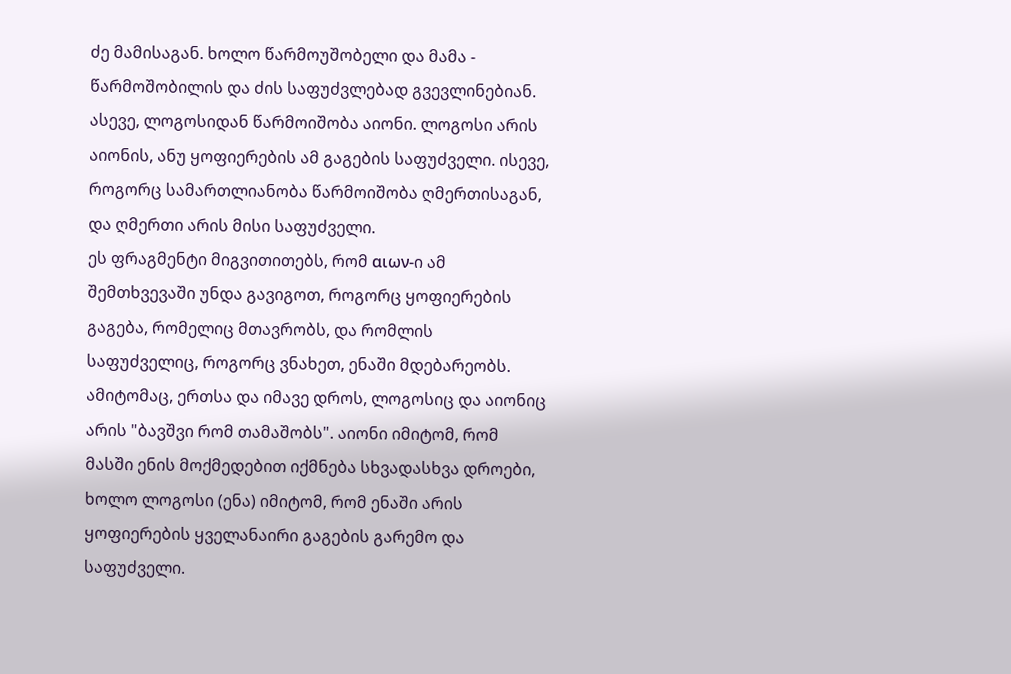ძე მამისაგან. ხოლო წარმოუშობელი და მამა - წარმოშობილის და ძის საფუძვლებად გვევლინებიან. ასევე, ლოგოსიდან წარმოიშობა აიონი. ლოგოსი არის აიონის, ანუ ყოფიერების ამ გაგების საფუძველი. ისევე, როგორც სამართლიანობა წარმოიშობა ღმერთისაგან, და ღმერთი არის მისი საფუძველი.
ეს ფრაგმენტი მიგვითითებს, რომ αιων-ი ამ შემთხვევაში უნდა გავიგოთ, როგორც ყოფიერების გაგება, რომელიც მთავრობს, და რომლის საფუძველიც, როგორც ვნახეთ, ენაში მდებარეობს.
ამიტომაც, ერთსა და იმავე დროს, ლოგოსიც და აიონიც არის "ბავშვი რომ თამაშობს". აიონი იმიტომ, რომ მასში ენის მოქმედებით იქმნება სხვადასხვა დროები, ხოლო ლოგოსი (ენა) იმიტომ, რომ ენაში არის ყოფიერების ყველანაირი გაგების გარემო და საფუძველი.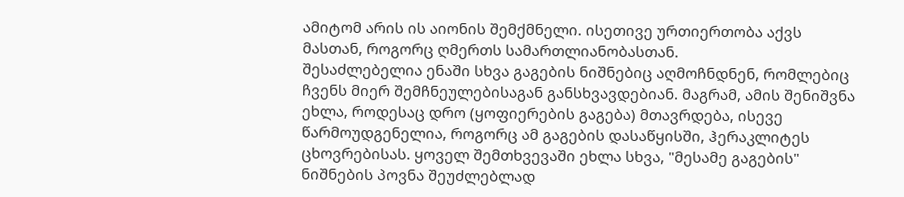ამიტომ არის ის აიონის შემქმნელი. ისეთივე ურთიერთობა აქვს მასთან, როგორც ღმერთს სამართლიანობასთან.
შესაძლებელია ენაში სხვა გაგების ნიშნებიც აღმოჩნდნენ, რომლებიც ჩვენს მიერ შემჩნეულებისაგან განსხვავდებიან. მაგრამ, ამის შენიშვნა ეხლა, როდესაც დრო (ყოფიერების გაგება) მთავრდება, ისევე წარმოუდგენელია, როგორც ამ გაგების დასაწყისში, ჰერაკლიტეს ცხოვრებისას. ყოველ შემთხვევაში ეხლა სხვა, "მესამე გაგების" ნიშნების პოვნა შეუძლებლად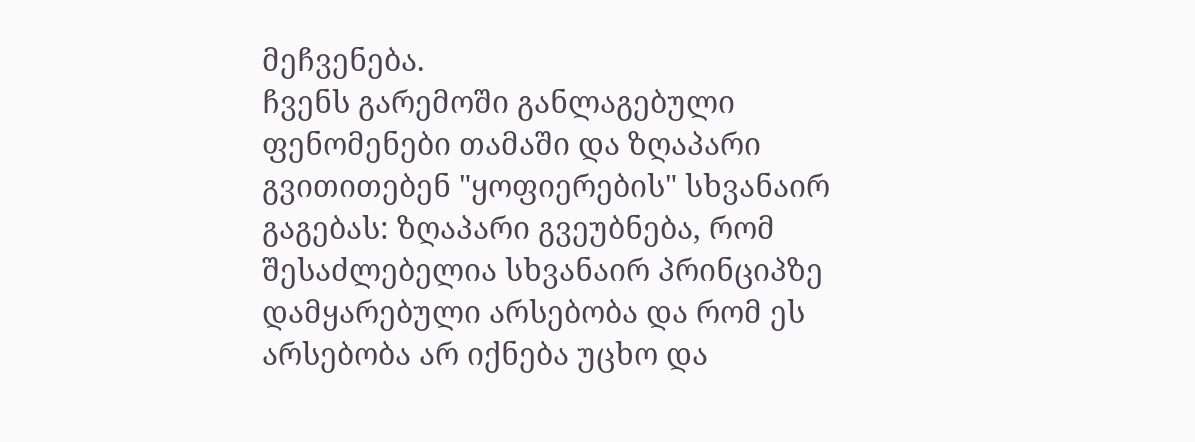მეჩვენება.
ჩვენს გარემოში განლაგებული ფენომენები თამაში და ზღაპარი გვითითებენ "ყოფიერების" სხვანაირ გაგებას: ზღაპარი გვეუბნება, რომ შესაძლებელია სხვანაირ პრინციპზე დამყარებული არსებობა და რომ ეს არსებობა არ იქნება უცხო და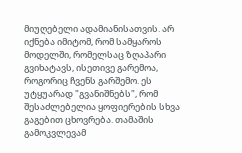მიუღებელი ადამიანისათვის. არ იქნება იმიტომ, რომ სამყაროს მოდელში, რომელსაც ზღაპარი გვიხატავს, ისეთივე გარემოა, როგორიც ჩვენს გარშემო. ეს უტყუარად "გვანიშნებს", რომ შესაძლებელია ყოფიერების სხვა გაგებით ცხოვრება. თამაშის გამოკვლევამ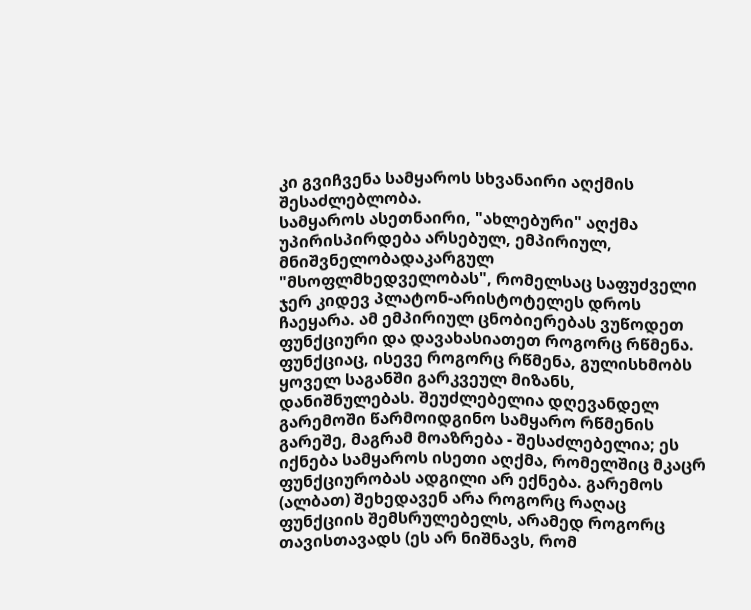კი გვიჩვენა სამყაროს სხვანაირი აღქმის შესაძლებლობა.
სამყაროს ასეთნაირი, "ახლებური" აღქმა უპირისპირდება არსებულ, ემპირიულ, მნიშვნელობადაკარგულ "მსოფლმხედველობას", რომელსაც საფუძველი ჯერ კიდევ პლატონ-არისტოტელეს დროს ჩაეყარა. ამ ემპირიულ ცნობიერებას ვუწოდეთ ფუნქციური და დავახასიათეთ როგორც რწმენა. ფუნქციაც, ისევე როგორც რწმენა, გულისხმობს ყოველ საგანში გარკვეულ მიზანს, დანიშნულებას. შეუძლებელია დღევანდელ გარემოში წარმოიდგინო სამყარო რწმენის გარეშე, მაგრამ მოაზრება - შესაძლებელია; ეს იქნება სამყაროს ისეთი აღქმა, რომელშიც მკაცრ ფუნქციურობას ადგილი არ ექნება. გარემოს (ალბათ) შეხედავენ არა როგორც რაღაც ფუნქციის შემსრულებელს, არამედ როგორც თავისთავადს (ეს არ ნიშნავს, რომ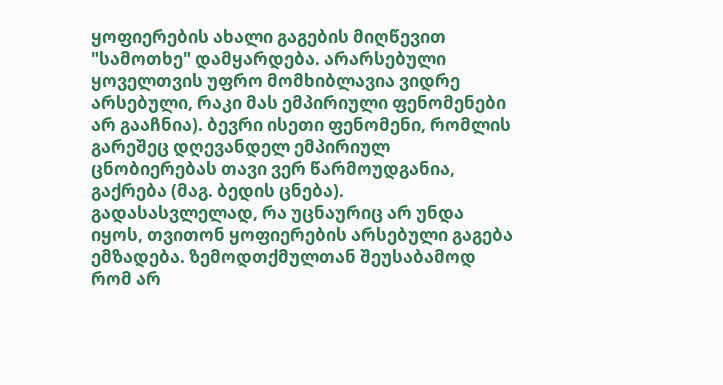ყოფიერების ახალი გაგების მიღწევით "სამოთხე" დამყარდება. არარსებული ყოველთვის უფრო მომხიბლავია ვიდრე არსებული, რაკი მას ემპირიული ფენომენები არ გააჩნია). ბევრი ისეთი ფენომენი, რომლის გარეშეც დღევანდელ ემპირიულ ცნობიერებას თავი ვერ წარმოუდგანია, გაქრება (მაგ. ბედის ცნება).
გადასასვლელად, რა უცნაურიც არ უნდა იყოს, თვითონ ყოფიერების არსებული გაგება ემზადება. ზემოდთქმულთან შეუსაბამოდ რომ არ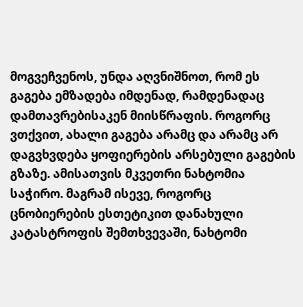მოგვეჩვენოს, უნდა აღვნიშნოთ, რომ ეს გაგება ემზადება იმდენად, რამდენადაც დამთავრებისაკენ მიისწრაფის. როგორც ვთქვით, ახალი გაგება არამც და არამც არ დაგვხვდება ყოფიერების არსებული გაგების გზაზე. ამისათვის მკვეთრი ნახტომია საჭირო. მაგრამ ისევე, როგორც ცნობიერების ესთეტიკით დანახული კატასტროფის შემთხვევაში, ნახტომი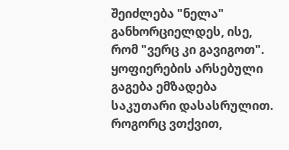შეიძლება "ნელა" განხორციელდეს, ისე, რომ "ვერც კი გავიგოთ".
ყოფიერების არსებული გაგება ემზადება საკუთარი დასასრულით. როგორც ვთქვით,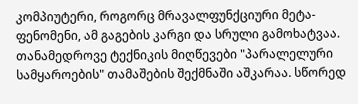კომპიუტერი, როგორც მრავალფუნქციური მეტა-ფენომენი, ამ გაგების კარგი და სრული გამოხატვაა. თანამედროვე ტექნიკის მიღწევები "პარალელური სამყაროების" თამაშების შექმნაში აშკარაა. სწორედ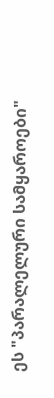ეს "პარალელური სამყაროები"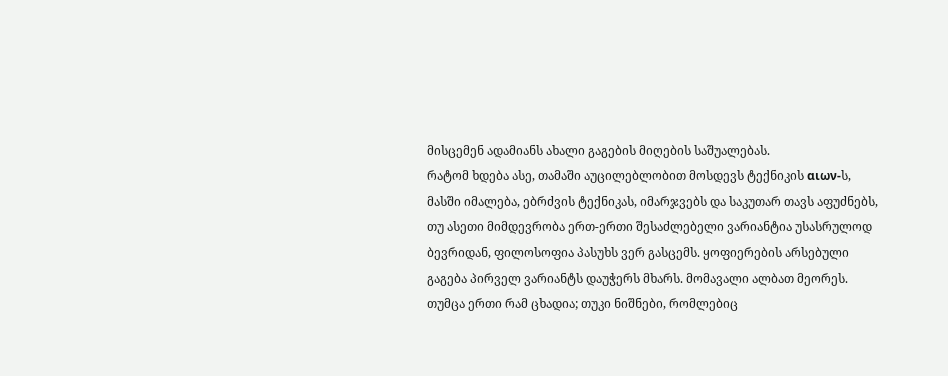მისცემენ ადამიანს ახალი გაგების მიღების საშუალებას.
რატომ ხდება ასე, თამაში აუცილებლობით მოსდევს ტექნიკის αιων-ს, მასში იმალება, ებრძვის ტექნიკას, იმარჯვებს და საკუთარ თავს აფუძნებს, თუ ასეთი მიმდევრობა ერთ-ერთი შესაძლებელი ვარიანტია უსასრულოდ ბევრიდან, ფილოსოფია პასუხს ვერ გასცემს. ყოფიერების არსებული გაგება პირველ ვარიანტს დაუჭერს მხარს. მომავალი ალბათ მეორეს.
თუმცა ერთი რამ ცხადია; თუკი ნიშნები, რომლებიც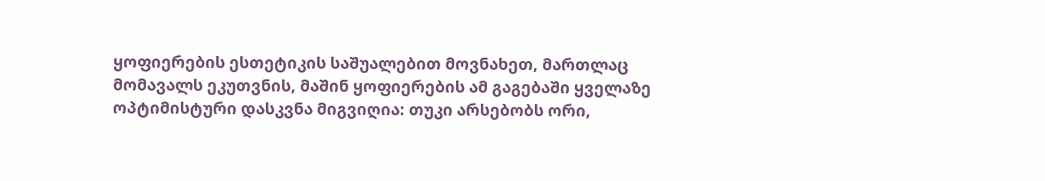ყოფიერების ესთეტიკის საშუალებით მოვნახეთ, მართლაც მომავალს ეკუთვნის, მაშინ ყოფიერების ამ გაგებაში ყველაზე ოპტიმისტური დასკვნა მიგვიღია: თუკი არსებობს ორი,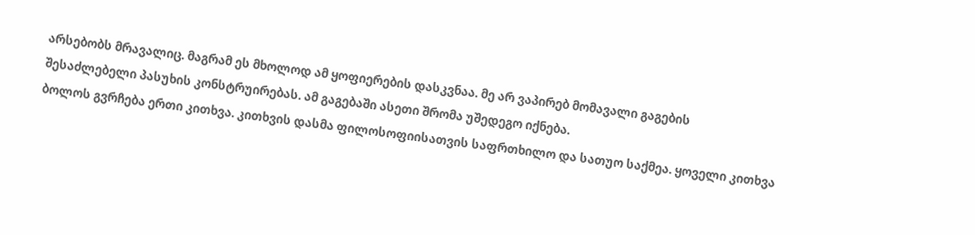არსებობს მრავალიც. მაგრამ ეს მხოლოდ ამ ყოფიერების დასკვნაა. მე არ ვაპირებ მომავალი გაგების შესაძლებელი პასუხის კონსტრუირებას. ამ გაგებაში ასეთი შრომა უშედეგო იქნება.
ბოლოს გვრჩება ერთი კითხვა. კითხვის დასმა ფილოსოფიისათვის საფრთხილო და სათუო საქმეა. ყოველი კითხვა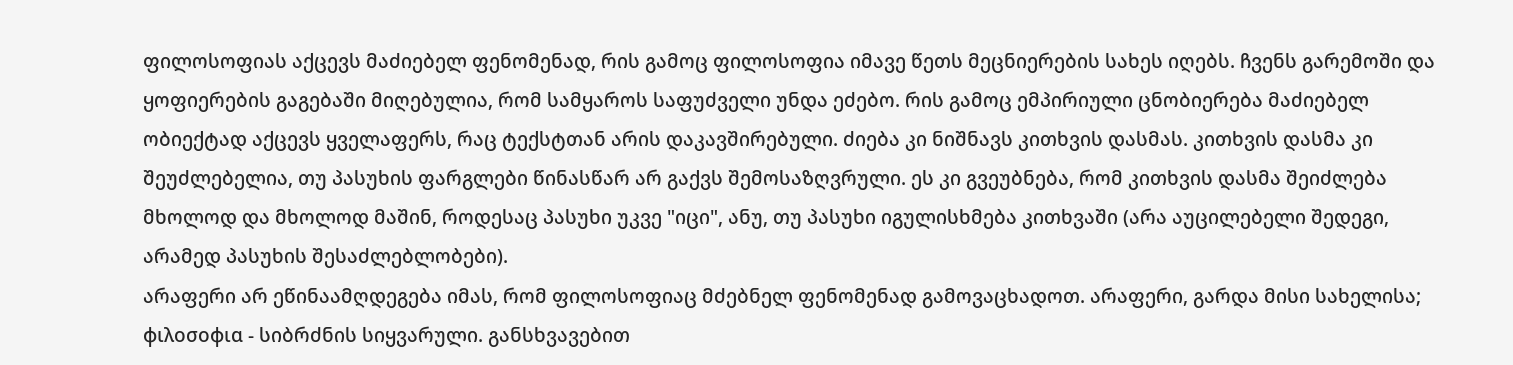ფილოსოფიას აქცევს მაძიებელ ფენომენად, რის გამოც ფილოსოფია იმავე წეთს მეცნიერების სახეს იღებს. ჩვენს გარემოში და ყოფიერების გაგებაში მიღებულია, რომ სამყაროს საფუძველი უნდა ეძებო. რის გამოც ემპირიული ცნობიერება მაძიებელ ობიექტად აქცევს ყველაფერს, რაც ტექსტთან არის დაკავშირებული. ძიება კი ნიშნავს კითხვის დასმას. კითხვის დასმა კი შეუძლებელია, თუ პასუხის ფარგლები წინასწარ არ გაქვს შემოსაზღვრული. ეს კი გვეუბნება, რომ კითხვის დასმა შეიძლება მხოლოდ და მხოლოდ მაშინ, როდესაც პასუხი უკვე "იცი", ანუ, თუ პასუხი იგულისხმება კითხვაში (არა აუცილებელი შედეგი, არამედ პასუხის შესაძლებლობები).
არაფერი არ ეწინაამღდეგება იმას, რომ ფილოსოფიაც მძებნელ ფენომენად გამოვაცხადოთ. არაფერი, გარდა მისი სახელისა; φιλοσοφια - სიბრძნის სიყვარული. განსხვავებით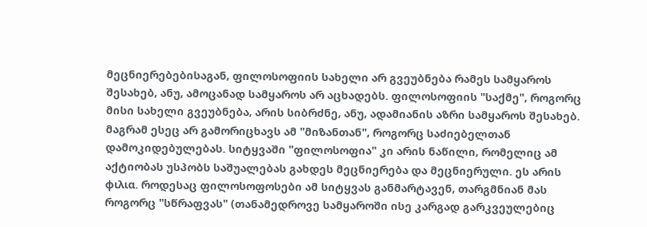მეცნიერებებისაგან, ფილოსოფიის სახელი არ გვეუბნება რამეს სამყაროს შესახებ, ანუ, ამოცანად სამყაროს არ აცხადებს. ფილოსოფიის "საქმე", როგორც მისი სახელი გვეუბნება, არის სიბრძნე, ანუ, ადამიანის აზრი სამყაროს შესახებ. მაგრამ ესეც არ გამორიცხავს ამ "მიზანთან", როგორც საძიებელთან დამოკიდებულებას. სიტყვაში "ფილოსოფია" კი არის ნაწილი, რომელიც ამ აქტიობას უსპობს საშუალებას გახდეს მეცნიერება და მეცნიერული. ეს არის φιλια. როდესაც ფილოსოფოსები ამ სიტყვას განმარტავენ, თარგმნიან მას როგორც "სწრაფვას" (თანამედროვე სამყაროში ისე კარგად გარკვეულებიც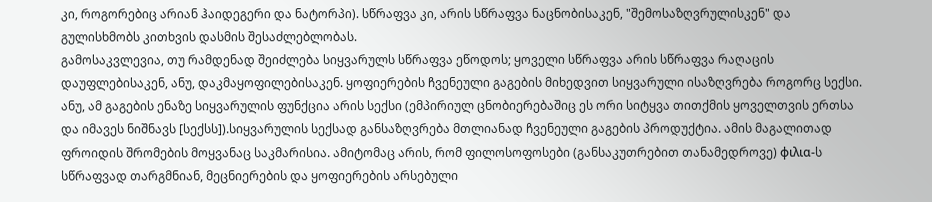კი, როგორებიც არიან ჰაიდეგერი და ნატორპი). სწრაფვა კი, არის სწრაფვა ნაცნობისაკენ, "შემოსაზღვრულისკენ" და გულისხმობს კითხვის დასმის შესაძლებლობას.
გამოსაკვლევია, თუ რამდენად შეიძლება სიყვარულს სწრაფვა ეწოდოს; ყოველი სწრაფვა არის სწრაფვა რაღაცის დაუფლებისაკენ, ანუ, დაკმაყოფილებისაკენ. ყოფიერების ჩვენეული გაგების მიხედვით სიყვარული ისაზღვრება როგორც სექსი. ანუ, ამ გაგების ენაზე სიყვარულის ფუნქცია არის სექსი (ემპირიულ ცნობიერებაშიც ეს ორი სიტყვა თითქმის ყოველთვის ერთსა და იმავეს ნიშნავს [სექსს]).სიყვარულის სექსად განსაზღვრება მთლიანად ჩვენეული გაგების პროდუქტია. ამის მაგალითად ფროიდის შრომების მოყვანაც საკმარისია. ამიტომაც არის, რომ ფილოსოფოსები (განსაკუთრებით თანამედროვე) φιλια-ს სწრაფვად თარგმნიან, მეცნიერების და ყოფიერების არსებული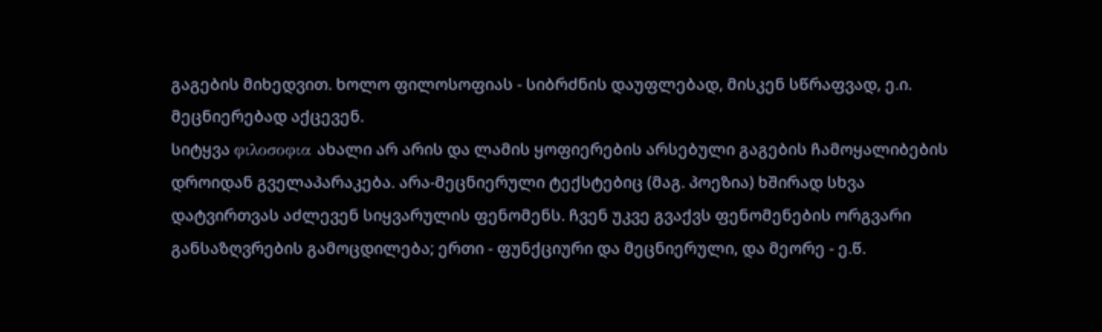გაგების მიხედვით. ხოლო ფილოსოფიას - სიბრძნის დაუფლებად, მისკენ სწრაფვად, ე.ი. მეცნიერებად აქცევენ.
სიტყვა φιλοσοφια ახალი არ არის და ლამის ყოფიერების არსებული გაგების ჩამოყალიბების დროიდან გველაპარაკება. არა-მეცნიერული ტექსტებიც (მაგ. პოეზია) ხშირად სხვა დატვირთვას აძლევენ სიყვარულის ფენომენს. ჩვენ უკვე გვაქვს ფენომენების ორგვარი განსაზღვრების გამოცდილება; ერთი - ფუნქციური და მეცნიერული, და მეორე - ე.წ.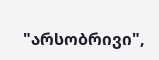"არსობრივი",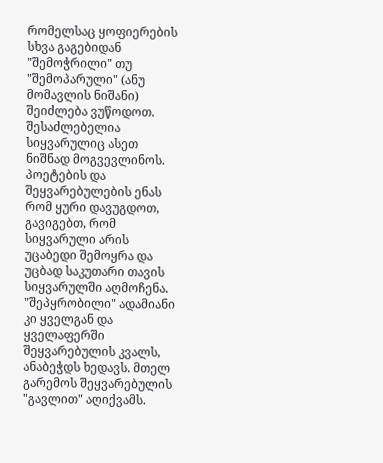რომელსაც ყოფიერების სხვა გაგებიდან "შემოჭრილი" თუ "შემოპარული" (ანუ მომავლის ნიშანი) შეიძლება ვუწოდოთ. შესაძლებელია სიყვარულიც ასეთ ნიშნად მოგვევლინოს.
პოეტების და შეყვარებულების ენას რომ ყური დავუგდოთ, გავიგებთ, რომ სიყვარული არის უცაბედი შემოყრა და უცბად საკუთარი თავის სიყვარულში აღმოჩენა. "შეპყრობილი" ადამიანი კი ყველგან და ყველაფერში შეყვარებულის კვალს, ანაბეჭდს ხედავს. მთელ გარემოს შეყვარებულის "გავლით" აღიქვამს.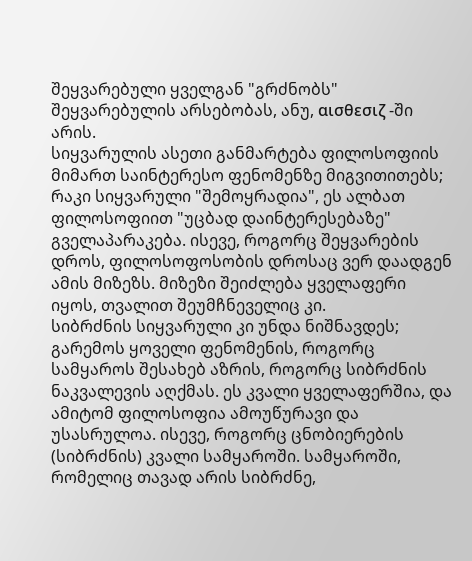შეყვარებული ყველგან "გრძნობს" შეყვარებულის არსებობას, ანუ, αισθεσιζ -ში არის.
სიყვარულის ასეთი განმარტება ფილოსოფიის მიმართ საინტერესო ფენომენზე მიგვითითებს; რაკი სიყვარული "შემოყრადია", ეს ალბათ ფილოსოფიით "უცბად დაინტერესებაზე" გველაპარაკება. ისევე, როგორც შეყვარების დროს, ფილოსოფოსობის დროსაც ვერ დაადგენ ამის მიზეზს. მიზეზი შეიძლება ყველაფერი იყოს, თვალით შეუმჩნეველიც კი.
სიბრძნის სიყვარული კი უნდა ნიშნავდეს; გარემოს ყოველი ფენომენის, როგორც სამყაროს შესახებ აზრის, როგორც სიბრძნის ნაკვალევის აღქმას. ეს კვალი ყველაფერშია, და ამიტომ ფილოსოფია ამოუწურავი და უსასრულოა. ისევე, როგორც ცნობიერების (სიბრძნის) კვალი სამყაროში. სამყაროში, რომელიც თავად არის სიბრძნე,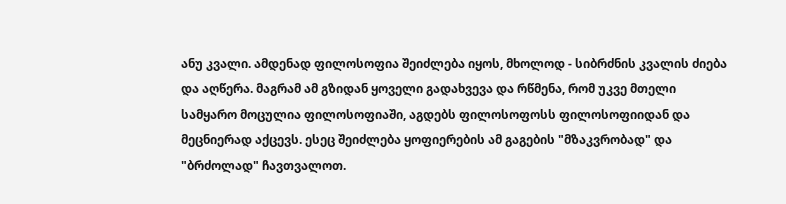ანუ კვალი. ამდენად ფილოსოფია შეიძლება იყოს, მხოლოდ - სიბრძნის კვალის ძიება და აღწერა. მაგრამ ამ გზიდან ყოველი გადახვევა და რწმენა, რომ უკვე მთელი სამყარო მოცულია ფილოსოფიაში, აგდებს ფილოსოფოსს ფილოსოფიიდან და მეცნიერად აქცევს. ესეც შეიძლება ყოფიერების ამ გაგების "მზაკვრობად" და "ბრძოლად" ჩავთვალოთ.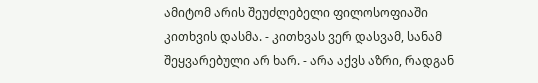ამიტომ არის შეუძლებელი ფილოსოფიაში კითხვის დასმა. - კითხვას ვერ დასვამ, სანამ შეყვარებული არ ხარ. - არა აქვს აზრი, რადგან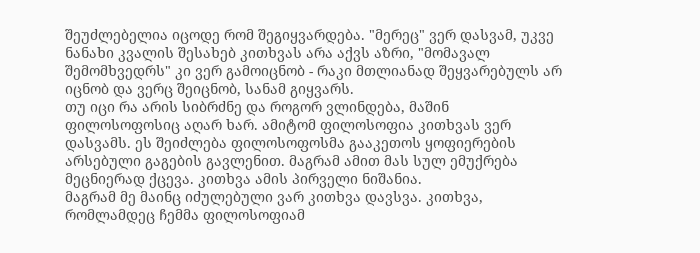შეუძლებელია იცოდე რომ შეგიყვარდება. "მერეც" ვერ დასვამ, უკვე ნანახი კვალის შესახებ კითხვას არა აქვს აზრი, "მომავალ შემომხვედრს" კი ვერ გამოიცნობ - რაკი მთლიანად შეყვარებულს არ იცნობ და ვერც შეიცნობ, სანამ გიყვარს.
თუ იცი რა არის სიბრძნე და როგორ ვლინდება, მაშინ ფილოსოფოსიც აღარ ხარ. ამიტომ ფილოსოფია კითხვას ვერ დასვამს. ეს შეიძლება ფილოსოფოსმა გააკეთოს ყოფიერების არსებული გაგების გავლენით. მაგრამ ამით მას სულ ემუქრება მეცნიერად ქცევა. კითხვა ამის პირველი ნიშანია.
მაგრამ მე მაინც იძულებული ვარ კითხვა დავსვა. კითხვა, რომლამდეც ჩემმა ფილოსოფიამ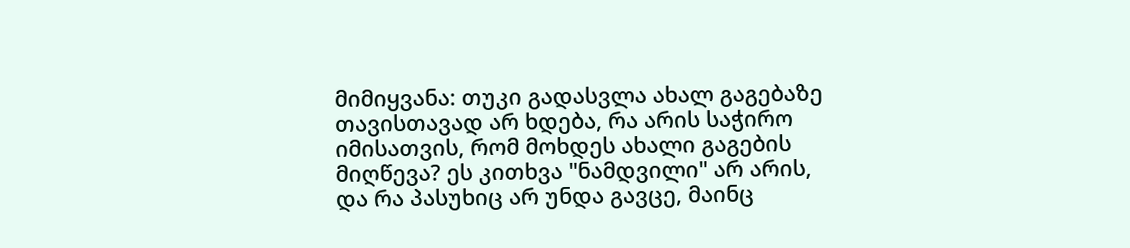მიმიყვანა: თუკი გადასვლა ახალ გაგებაზე თავისთავად არ ხდება, რა არის საჭირო იმისათვის, რომ მოხდეს ახალი გაგების მიღწევა? ეს კითხვა "ნამდვილი" არ არის, და რა პასუხიც არ უნდა გავცე, მაინც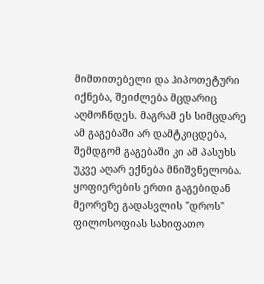მიმთითებელი და ჰიპოთეტური იქნება, შეიძლება მცდარიც აღმოჩნდეს. მაგრამ ეს სიმცდარე ამ გაგებაში არ დამტკიცდება, შემდგომ გაგებაში კი ამ პასუხს უკვე აღარ ექნება მნიშვნელობა.
ყოფიერების ერთი გაგებიდან მეორეზე გადასვლის "დროს" ფილოსოფიას სახიფათო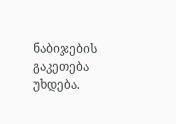ნაბიჯების გაკეთება უხდება.